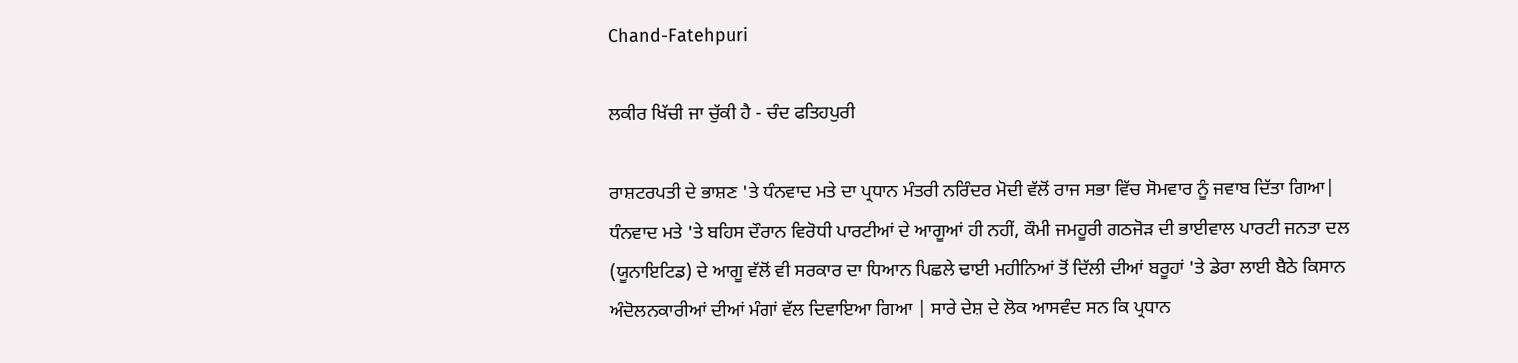Chand-Fatehpuri

ਲਕੀਰ ਖਿੱਚੀ ਜਾ ਚੁੱਕੀ ਹੈ - ਚੰਦ ਫਤਿਹਪੁਰੀ

ਰਾਸ਼ਟਰਪਤੀ ਦੇ ਭਾਸ਼ਣ 'ਤੇ ਧੰਨਵਾਦ ਮਤੇ ਦਾ ਪ੍ਰਧਾਨ ਮੰਤਰੀ ਨਰਿੰਦਰ ਮੋਦੀ ਵੱਲੋਂ ਰਾਜ ਸਭਾ ਵਿੱਚ ਸੋਮਵਾਰ ਨੂੰ ਜਵਾਬ ਦਿੱਤਾ ਗਿਆ| ਧੰਨਵਾਦ ਮਤੇ 'ਤੇ ਬਹਿਸ ਦੌਰਾਨ ਵਿਰੋਧੀ ਪਾਰਟੀਆਂ ਦੇ ਆਗੂਆਂ ਹੀ ਨਹੀਂ, ਕੌਮੀ ਜਮਹੂਰੀ ਗਠਜੋੜ ਦੀ ਭਾਈਵਾਲ ਪਾਰਟੀ ਜਨਤਾ ਦਲ (ਯੂਨਾਇਟਿਡ) ਦੇ ਆਗੂ ਵੱਲੋਂ ਵੀ ਸਰਕਾਰ ਦਾ ਧਿਆਨ ਪਿਛਲੇ ਢਾਈ ਮਹੀਨਿਆਂ ਤੋਂ ਦਿੱਲੀ ਦੀਆਂ ਬਰੂਹਾਂ 'ਤੇ ਡੇਰਾ ਲਾਈ ਬੈਠੇ ਕਿਸਾਨ ਅੰਦੋਲਨਕਾਰੀਆਂ ਦੀਆਂ ਮੰਗਾਂ ਵੱਲ ਦਿਵਾਇਆ ਗਿਆ | ਸਾਰੇ ਦੇਸ਼ ਦੇ ਲੋਕ ਆਸਵੰਦ ਸਨ ਕਿ ਪ੍ਰਧਾਨ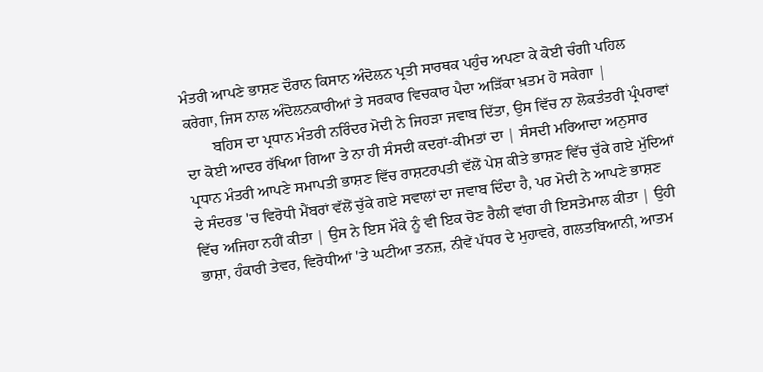ਮੰਤਰੀ ਆਪਣੇ ਭਾਸ਼ਣ ਦੌਰਾਨ ਕਿਸਾਨ ਅੰਦੋਲਨ ਪ੍ਰਤੀ ਸਾਰਥਕ ਪਹੁੰਚ ਅਪਣਾ ਕੇ ਕੋਈ ਚੰਗੀ ਪਹਿਲ ਕਰੇਗਾ, ਜਿਸ ਨਾਲ ਅੰਦੋਲਨਕਾਰੀਆਂ ਤੇ ਸਰਕਾਰ ਵਿਚਕਾਰ ਪੈਦਾ ਅੜਿੱਕਾ ਖ਼ਤਮ ਹੋ ਸਕੇਗਾ |
       ਬਹਿਸ ਦਾ ਪ੍ਰਧਾਨ ਮੰਤਰੀ ਨਰਿੰਦਰ ਮੋਦੀ ਨੇ ਜਿਹੜਾ ਜਵਾਬ ਦਿੱਤਾ, ਉਸ ਵਿੱਚ ਨਾ ਲੋਕਤੰਤਰੀ ਪ੍ਰੰਪਰਾਵਾਂ ਦਾ ਕੋਈ ਆਦਰ ਰੱਖਿਆ ਗਿਆ ਤੇ ਨਾ ਹੀ ਸੰਸਦੀ ਕਦਰਾਂ-ਕੀਮਤਾਂ ਦਾ | ਸੰਸਦੀ ਮਰਿਆਦਾ ਅਨੁਸਾਰ ਪ੍ਰਧਾਨ ਮੰਤਰੀ ਆਪਣੇ ਸਮਾਪਤੀ ਭਾਸ਼ਣ ਵਿੱਚ ਰਾਸ਼ਟਰਪਤੀ ਵੱਲੋਂ ਪੇਸ਼ ਕੀਤੇ ਭਾਸ਼ਣ ਵਿੱਚ ਚੁੱਕੇ ਗਏ ਮੁੱਦਿਆਂ ਦੇ ਸੰਦਰਭ 'ਚ ਵਿਰੋਧੀ ਮੈਂਬਰਾਂ ਵੱਲੋਂ ਚੁੱਕੇ ਗਏ ਸਵਾਲਾਂ ਦਾ ਜਵਾਬ ਦਿੰਦਾ ਹੈ, ਪਰ ਮੋਦੀ ਨੇ ਆਪਣੇ ਭਾਸ਼ਣ ਵਿੱਚ ਅਜਿਹਾ ਨਹੀਂ ਕੀਤਾ | ਉਸ ਨੇ ਇਸ ਮੌਕੇ ਨੂੰ ਵੀ ਇਕ ਚੋਣ ਰੈਲੀ ਵਾਂਗ ਹੀ ਇਸਤੇਮਾਲ ਕੀਤਾ | ਉਹੀ ਭਾਸ਼ਾ, ਹੰਕਾਰੀ ਤੇਵਰ, ਵਿਰੋਧੀਆਂ 'ਤੇ ਘਟੀਆ ਤਨਜ਼, ਨੀਵੇਂ ਪੱਧਰ ਦੇ ਮੁਹਾਵਰੇ, ਗਲਤਬਿਆਨੀ, ਆਤਮ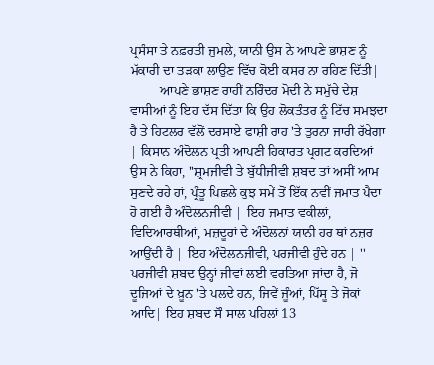ਪ੍ਰਸੰਸਾ ਤੇ ਨਫ਼ਰਤੀ ਜੁਮਲੇ, ਯਾਨੀ ਉਸ ਨੇ ਆਪਣੇ ਭਾਸ਼ਣ ਨੂੰ ਮੱਕਾਰੀ ਦਾ ਤੜਕਾ ਲਾਉਣ ਵਿੱਚ ਕੋਈ ਕਸਰ ਨਾ ਰਹਿਣ ਦਿੱਤੀ|
         ਆਪਣੇ ਭਾਸ਼ਣ ਰਾਹੀਂ ਨਰਿੰਦਰ ਮੋਦੀ ਨੇ ਸਮੁੱਚੇ ਦੇਸ਼ ਵਾਸੀਆਂ ਨੂੰ ਇਹ ਦੱਸ ਦਿੱਤਾ ਕਿ ਉਹ ਲੋਕਤੰਤਰ ਨੂੰ ਟਿੱਚ ਸਮਝਦਾ ਹੈ ਤੇ ਹਿਟਲਰ ਵੱਲੋਂ ਦਰਸਾਏ ਫਾਸ਼ੀ ਰਾਹ 'ਤੇ ਤੁਰਨਾ ਜਾਰੀ ਰੱਖੇਗਾ | ਕਿਸਾਨ ਅੰਦੋਲਨ ਪ੍ਰਤੀ ਆਪਣੀ ਹਿਕਾਰਤ ਪ੍ਰਗਟ ਕਰਦਿਆਂ ਉਸ ਨੇ ਕਿਹਾ, ''ਸ਼੍ਰਮਜੀਵੀ ਤੇ ਬੁੱਧੀਜੀਵੀ ਸ਼ਬਦ ਤਾਂ ਅਸੀਂ ਆਮ ਸੁਣਦੇ ਰਹੇ ਹਾਂ, ਪ੍ਰੰਤੂ ਪਿਛਲੇ ਕੁਝ ਸਮੇਂ ਤੋਂ ਇੱਕ ਨਵੀਂ ਜਮਾਤ ਪੈਦਾ ਹੋ ਗਈ ਹੈ ਅੰਦੋਲਨਜੀਵੀ | ਇਹ ਜਮਾਤ ਵਕੀਲਾਂ, ਵਿਦਿਆਰਥੀਆਂ, ਮਜ਼ਦੂਰਾਂ ਦੇ ਅੰਦੋਲਨਾਂ ਯਾਨੀ ਹਰ ਥਾਂ ਨਜ਼ਰ ਆਉਂਦੀ ਹੈ | ਇਹ ਅੰਦੋਲਨਜੀਵੀ, ਪਰਜੀਵੀ ਹੁੰਦੇ ਹਨ | '' ਪਰਜੀਵੀ ਸ਼ਬਦ ਉਨ੍ਹਾਂ ਜੀਵਾਂ ਲਈ ਵਰਤਿਆ ਜਾਂਦਾ ਹੈ, ਜੋ ਦੂਜਿਆਂ ਦੇ ਖ਼ੂਨ 'ਤੇ ਪਲਦੇ ਹਨ, ਜਿਵੇਂ ਜੂੰਆਂ, ਪਿੱਸੂ ਤੇ ਜੋਕਾਂ ਆਦਿ| ਇਹ ਸ਼ਬਦ ਸੌ ਸਾਲ ਪਹਿਲਾਂ 13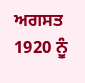ਅਗਸਤ 1920 ਨੂੰ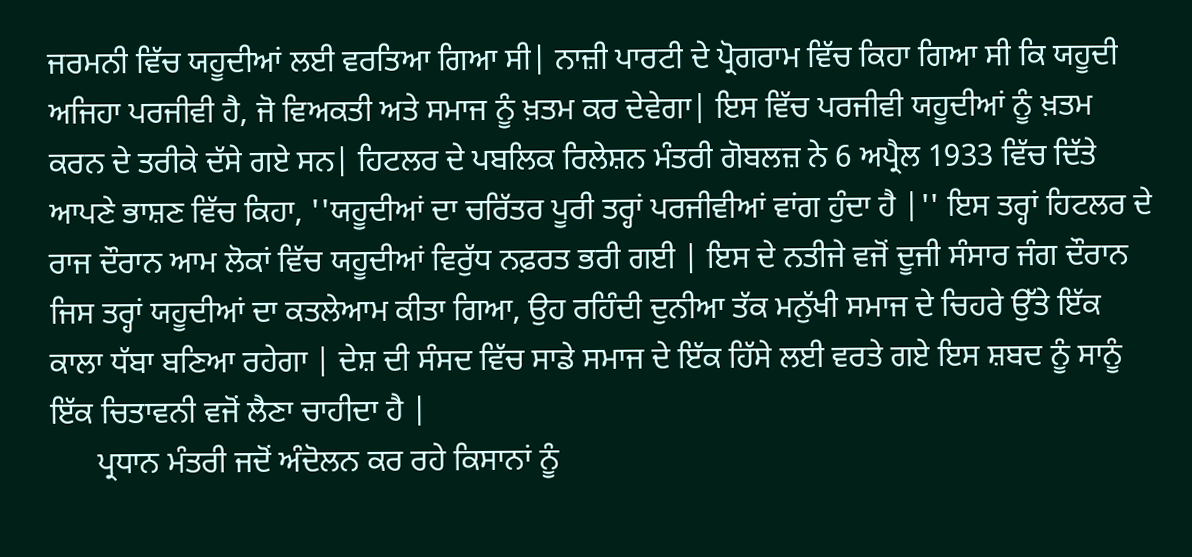ਜਰਮਨੀ ਵਿੱਚ ਯਹੂਦੀਆਂ ਲਈ ਵਰਤਿਆ ਗਿਆ ਸੀ| ਨਾਜ਼ੀ ਪਾਰਟੀ ਦੇ ਪ੍ਰੋਗਰਾਮ ਵਿੱਚ ਕਿਹਾ ਗਿਆ ਸੀ ਕਿ ਯਹੂਦੀ ਅਜਿਹਾ ਪਰਜੀਵੀ ਹੈ, ਜੋ ਵਿਅਕਤੀ ਅਤੇ ਸਮਾਜ ਨੂੰ ਖ਼ਤਮ ਕਰ ਦੇਵੇਗਾ| ਇਸ ਵਿੱਚ ਪਰਜੀਵੀ ਯਹੂਦੀਆਂ ਨੂੰ ਖ਼ਤਮ ਕਰਨ ਦੇ ਤਰੀਕੇ ਦੱਸੇ ਗਏ ਸਨ| ਹਿਟਲਰ ਦੇ ਪਬਲਿਕ ਰਿਲੇਸ਼ਨ ਮੰਤਰੀ ਗੋਬਲਜ਼ ਨੇ 6 ਅਪ੍ਰੈਲ 1933 ਵਿੱਚ ਦਿੱਤੇ ਆਪਣੇ ਭਾਸ਼ਣ ਵਿੱਚ ਕਿਹਾ, ''ਯਹੂਦੀਆਂ ਦਾ ਚਰਿੱਤਰ ਪੂਰੀ ਤਰ੍ਹਾਂ ਪਰਜੀਵੀਆਂ ਵਾਂਗ ਹੁੰਦਾ ਹੈ |'' ਇਸ ਤਰ੍ਹਾਂ ਹਿਟਲਰ ਦੇ ਰਾਜ ਦੌਰਾਨ ਆਮ ਲੋਕਾਂ ਵਿੱਚ ਯਹੂਦੀਆਂ ਵਿਰੁੱਧ ਨਫ਼ਰਤ ਭਰੀ ਗਈ | ਇਸ ਦੇ ਨਤੀਜੇ ਵਜੋਂ ਦੂਜੀ ਸੰਸਾਰ ਜੰਗ ਦੌਰਾਨ ਜਿਸ ਤਰ੍ਹਾਂ ਯਹੂਦੀਆਂ ਦਾ ਕਤਲੇਆਮ ਕੀਤਾ ਗਿਆ, ਉਹ ਰਹਿੰਦੀ ਦੁਨੀਆ ਤੱਕ ਮਨੁੱਖੀ ਸਮਾਜ ਦੇ ਚਿਹਰੇ ਉੱਤੇ ਇੱਕ ਕਾਲਾ ਧੱਬਾ ਬਣਿਆ ਰਹੇਗਾ | ਦੇਸ਼ ਦੀ ਸੰਸਦ ਵਿੱਚ ਸਾਡੇ ਸਮਾਜ ਦੇ ਇੱਕ ਹਿੱਸੇ ਲਈ ਵਰਤੇ ਗਏ ਇਸ ਸ਼ਬਦ ਨੂੰ ਸਾਨੂੰ ਇੱਕ ਚਿਤਾਵਨੀ ਵਜੋਂ ਲੈਣਾ ਚਾਹੀਦਾ ਹੈ |
      ਪ੍ਰਧਾਨ ਮੰਤਰੀ ਜਦੋਂ ਅੰਦੋਲਨ ਕਰ ਰਹੇ ਕਿਸਾਨਾਂ ਨੂੰ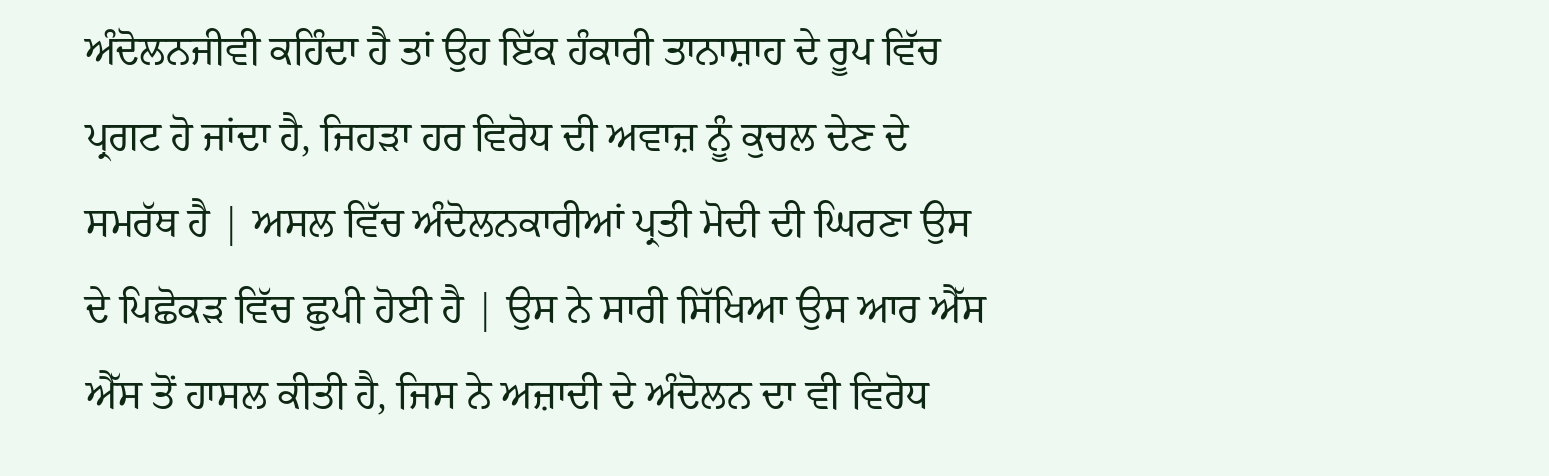ਅੰਦੋਲਨਜੀਵੀ ਕਹਿੰਦਾ ਹੈ ਤਾਂ ਉਹ ਇੱਕ ਹੰਕਾਰੀ ਤਾਨਾਸ਼ਾਹ ਦੇ ਰੂਪ ਵਿੱਚ ਪ੍ਰਗਟ ਹੋ ਜਾਂਦਾ ਹੈ, ਜਿਹੜਾ ਹਰ ਵਿਰੋਧ ਦੀ ਅਵਾਜ਼ ਨੂੰ ਕੁਚਲ ਦੇਣ ਦੇ ਸਮਰੱਥ ਹੈ | ਅਸਲ ਵਿੱਚ ਅੰਦੋਲਨਕਾਰੀਆਂ ਪ੍ਰਤੀ ਮੋਦੀ ਦੀ ਘਿਰਣਾ ਉਸ ਦੇ ਪਿਛੋਕੜ ਵਿੱਚ ਛੁਪੀ ਹੋਈ ਹੈ | ਉਸ ਨੇ ਸਾਰੀ ਸਿੱਖਿਆ ਉਸ ਆਰ ਐੱਸ ਐੱਸ ਤੋਂ ਹਾਸਲ ਕੀਤੀ ਹੈ, ਜਿਸ ਨੇ ਅਜ਼ਾਦੀ ਦੇ ਅੰਦੋਲਨ ਦਾ ਵੀ ਵਿਰੋਧ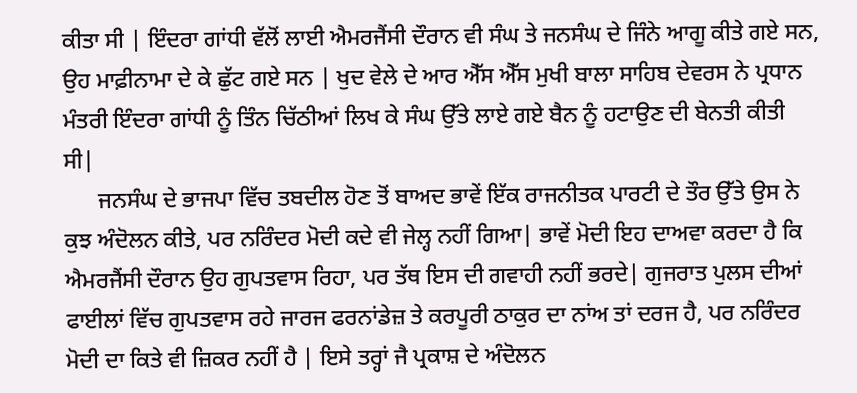ਕੀਤਾ ਸੀ | ਇੰਦਰਾ ਗਾਂਧੀ ਵੱਲੋਂ ਲਾਈ ਐਮਰਜੈਂਸੀ ਦੌਰਾਨ ਵੀ ਸੰਘ ਤੇ ਜਨਸੰਘ ਦੇ ਜਿੰਨੇ ਆਗੂ ਕੀਤੇ ਗਏ ਸਨ, ਉਹ ਮਾਫ਼ੀਨਾਮਾ ਦੇ ਕੇ ਛੁੱਟ ਗਏ ਸਨ | ਖੁਦ ਵੇਲੇ ਦੇ ਆਰ ਐੱਸ ਐੱਸ ਮੁਖੀ ਬਾਲਾ ਸਾਹਿਬ ਦੇਵਰਸ ਨੇ ਪ੍ਰਧਾਨ ਮੰਤਰੀ ਇੰਦਰਾ ਗਾਂਧੀ ਨੂੰ ਤਿੰਨ ਚਿੱਠੀਆਂ ਲਿਖ ਕੇ ਸੰਘ ਉੱਤੇ ਲਾਏ ਗਏ ਬੈਨ ਨੂੰ ਹਟਾਉਣ ਦੀ ਬੇਨਤੀ ਕੀਤੀ ਸੀ|
      ਜਨਸੰਘ ਦੇ ਭਾਜਪਾ ਵਿੱਚ ਤਬਦੀਲ ਹੋਣ ਤੋਂ ਬਾਅਦ ਭਾਵੇਂ ਇੱਕ ਰਾਜਨੀਤਕ ਪਾਰਟੀ ਦੇ ਤੌਰ ਉੱਤੇ ਉਸ ਨੇ ਕੁਝ ਅੰਦੋਲਨ ਕੀਤੇ, ਪਰ ਨਰਿੰਦਰ ਮੋਦੀ ਕਦੇ ਵੀ ਜੇਲ੍ਹ ਨਹੀਂ ਗਿਆ| ਭਾਵੇਂ ਮੋਦੀ ਇਹ ਦਾਅਵਾ ਕਰਦਾ ਹੈ ਕਿ ਐਮਰਜੈਂਸੀ ਦੌਰਾਨ ਉਹ ਗੁਪਤਵਾਸ ਰਿਹਾ, ਪਰ ਤੱਥ ਇਸ ਦੀ ਗਵਾਹੀ ਨਹੀਂ ਭਰਦੇ| ਗੁਜਰਾਤ ਪੁਲਸ ਦੀਆਂ ਫਾਈਲਾਂ ਵਿੱਚ ਗੁਪਤਵਾਸ ਰਹੇ ਜਾਰਜ ਫਰਨਾਂਡੇਜ਼ ਤੇ ਕਰਪੂਰੀ ਠਾਕੁਰ ਦਾ ਨਾਂਅ ਤਾਂ ਦਰਜ ਹੈ, ਪਰ ਨਰਿੰਦਰ ਮੋਦੀ ਦਾ ਕਿਤੇ ਵੀ ਜ਼ਿਕਰ ਨਹੀਂ ਹੈ | ਇਸੇ ਤਰ੍ਹਾਂ ਜੈ ਪ੍ਰਕਾਸ਼ ਦੇ ਅੰਦੋਲਨ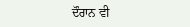ਦੌਰਾਨ ਵੀ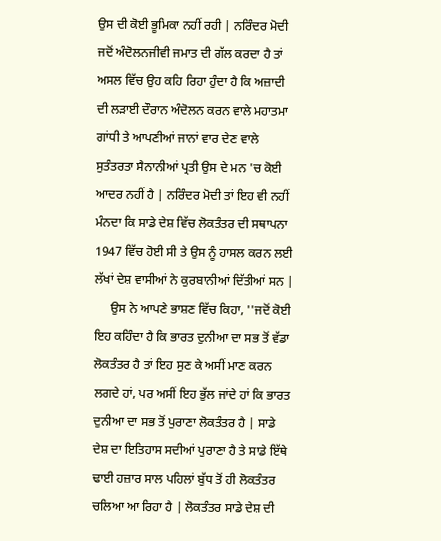ਉਸ ਦੀ ਕੋਈ ਭੂਮਿਕਾ ਨਹੀਂ ਰਹੀ | ਨਰਿੰਦਰ ਮੋਦੀ ਜਦੋਂ ਅੰਦੋਲਨਜੀਵੀ ਜਮਾਤ ਦੀ ਗੱਲ ਕਰਦਾ ਹੈ ਤਾਂ ਅਸਲ ਵਿੱਚ ਉਹ ਕਹਿ ਰਿਹਾ ਹੁੰਦਾ ਹੈ ਕਿ ਅਜ਼ਾਦੀ ਦੀ ਲੜਾਈ ਦੌਰਾਨ ਅੰਦੋਲਨ ਕਰਨ ਵਾਲੇ ਮਹਾਤਮਾ ਗਾਂਧੀ ਤੇ ਆਪਣੀਆਂ ਜਾਨਾਂ ਵਾਰ ਦੇਣ ਵਾਲੇ ਸੁਤੰਤਰਤਾ ਸੈਨਾਨੀਆਂ ਪ੍ਰਤੀ ਉਸ ਦੇ ਮਨ 'ਚ ਕੋਈ ਆਦਰ ਨਹੀਂ ਹੈ | ਨਰਿੰਦਰ ਮੋਦੀ ਤਾਂ ਇਹ ਵੀ ਨਹੀਂ ਮੰਨਦਾ ਕਿ ਸਾਡੇ ਦੇਸ਼ ਵਿੱਚ ਲੋਕਤੰਤਰ ਦੀ ਸਥਾਪਨਾ 1947 ਵਿੱਚ ਹੋਈ ਸੀ ਤੇ ਉਸ ਨੂੰ ਹਾਸਲ ਕਰਨ ਲਈ ਲੱਖਾਂ ਦੇਸ਼ ਵਾਸੀਆਂ ਨੇ ਕੁਰਬਾਨੀਆਂ ਦਿੱਤੀਆਂ ਸਨ |
     ਉਸ ਨੇ ਆਪਣੇ ਭਾਸ਼ਣ ਵਿੱਚ ਕਿਹਾ, ''ਜਦੋਂ ਕੋਈ ਇਹ ਕਹਿੰਦਾ ਹੈ ਕਿ ਭਾਰਤ ਦੁਨੀਆ ਦਾ ਸਭ ਤੋਂ ਵੱਡਾ ਲੋਕਤੰਤਰ ਹੈ ਤਾਂ ਇਹ ਸੁਣ ਕੇ ਅਸੀਂ ਮਾਣ ਕਰਨ ਲਗਦੇ ਹਾਂ, ਪਰ ਅਸੀਂ ਇਹ ਭੁੱਲ ਜਾਂਦੇ ਹਾਂ ਕਿ ਭਾਰਤ ਦੁਨੀਆ ਦਾ ਸਭ ਤੋਂ ਪੁਰਾਣਾ ਲੋਕਤੰਤਰ ਹੈ | ਸਾਡੇ ਦੇਸ਼ ਦਾ ਇਤਿਹਾਸ ਸਦੀਆਂ ਪੁਰਾਣਾ ਹੈ ਤੇ ਸਾਡੇ ਇੱਥੇ ਢਾਈ ਹਜ਼ਾਰ ਸਾਲ ਪਹਿਲਾਂ ਬੁੱਧ ਤੋਂ ਹੀ ਲੋਕਤੰਤਰ ਚਲਿਆ ਆ ਰਿਹਾ ਹੈ | ਲੋਕਤੰਤਰ ਸਾਡੇ ਦੇਸ਼ ਦੀ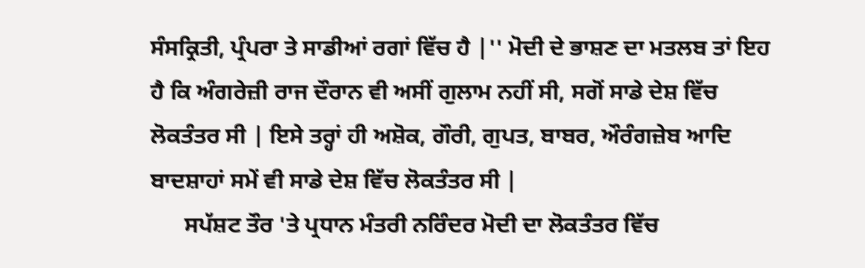ਸੰਸਕ੍ਰਿਤੀ, ਪ੍ਰੰਪਰਾ ਤੇ ਸਾਡੀਆਂ ਰਗਾਂ ਵਿੱਚ ਹੈ |'' ਮੋਦੀ ਦੇ ਭਾਸ਼ਣ ਦਾ ਮਤਲਬ ਤਾਂ ਇਹ ਹੈ ਕਿ ਅੰਗਰੇਜ਼ੀ ਰਾਜ ਦੌਰਾਨ ਵੀ ਅਸੀਂ ਗੁਲਾਮ ਨਹੀਂ ਸੀ, ਸਗੋਂ ਸਾਡੇ ਦੇਸ਼ ਵਿੱਚ ਲੋਕਤੰਤਰ ਸੀ | ਇਸੇ ਤਰ੍ਹਾਂ ਹੀ ਅਸ਼ੋਕ, ਗੌਰੀ, ਗੁਪਤ, ਬਾਬਰ, ਔਰੰਗਜ਼ੇਬ ਆਦਿ ਬਾਦਸ਼ਾਹਾਂ ਸਮੇਂ ਵੀ ਸਾਡੇ ਦੇਸ਼ ਵਿੱਚ ਲੋਕਤੰਤਰ ਸੀ |
      ਸਪੱਸ਼ਟ ਤੌਰ 'ਤੇ ਪ੍ਰਧਾਨ ਮੰਤਰੀ ਨਰਿੰਦਰ ਮੋਦੀ ਦਾ ਲੋਕਤੰਤਰ ਵਿੱਚ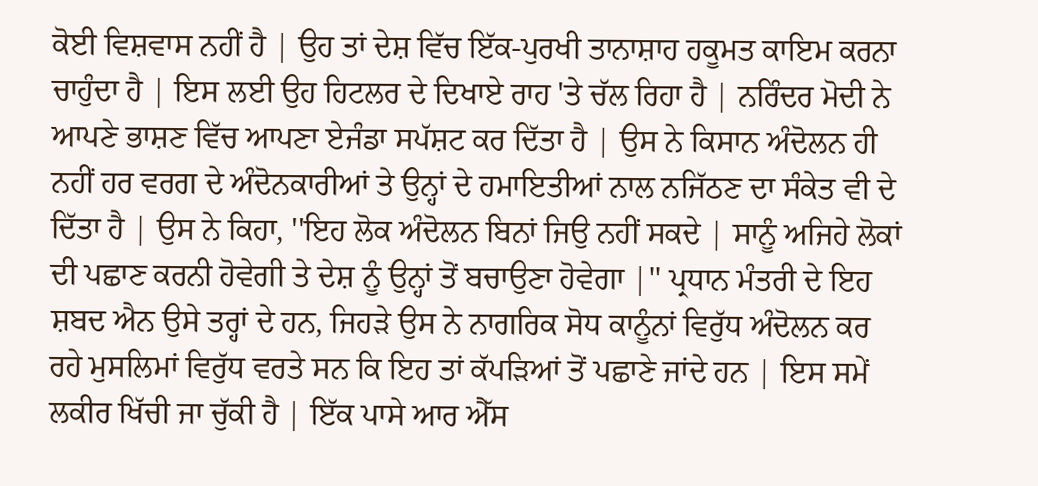ਕੋਈ ਵਿਸ਼ਵਾਸ ਨਹੀਂ ਹੈ | ਉਹ ਤਾਂ ਦੇਸ਼ ਵਿੱਚ ਇੱਕ-ਪੁਰਖੀ ਤਾਨਾਸ਼ਾਹ ਹਕੂਮਤ ਕਾਇਮ ਕਰਨਾ ਚਾਹੁੰਦਾ ਹੈ | ਇਸ ਲਈ ਉਹ ਹਿਟਲਰ ਦੇ ਦਿਖਾਏ ਰਾਹ 'ਤੇ ਚੱਲ ਰਿਹਾ ਹੈ | ਨਰਿੰਦਰ ਮੋਦੀ ਨੇ ਆਪਣੇ ਭਾਸ਼ਣ ਵਿੱਚ ਆਪਣਾ ਏਜੰਡਾ ਸਪੱਸ਼ਟ ਕਰ ਦਿੱਤਾ ਹੈ | ਉਸ ਨੇ ਕਿਸਾਨ ਅੰਦੋਲਨ ਹੀ ਨਹੀਂ ਹਰ ਵਰਗ ਦੇ ਅੰਦੋਨਕਾਰੀਆਂ ਤੇ ਉਨ੍ਹਾਂ ਦੇ ਹਮਾਇਤੀਆਂ ਨਾਲ ਨਜਿੱਠਣ ਦਾ ਸੰਕੇਤ ਵੀ ਦੇ ਦਿੱਤਾ ਹੈ | ਉਸ ਨੇ ਕਿਹਾ, ''ਇਹ ਲੋਕ ਅੰਦੋਲਨ ਬਿਨਾਂ ਜਿਉ ਨਹੀਂ ਸਕਦੇ | ਸਾਨੂੰ ਅਜਿਹੇ ਲੋਕਾਂ ਦੀ ਪਛਾਣ ਕਰਨੀ ਹੋਵੇਗੀ ਤੇ ਦੇਸ਼ ਨੂੰ ਉਨ੍ਹਾਂ ਤੋਂ ਬਚਾਉਣਾ ਹੋਵੇਗਾ |'' ਪ੍ਰਧਾਨ ਮੰਤਰੀ ਦੇ ਇਹ ਸ਼ਬਦ ਐਨ ਉਸੇ ਤਰ੍ਹਾਂ ਦੇ ਹਨ, ਜਿਹੜੇ ਉਸ ਨੇ ਨਾਗਰਿਕ ਸੋਧ ਕਾਨੂੰਨਾਂ ਵਿਰੁੱਧ ਅੰਦੋਲਨ ਕਰ ਰਹੇ ਮੁਸਲਿਮਾਂ ਵਿਰੁੱਧ ਵਰਤੇ ਸਨ ਕਿ ਇਹ ਤਾਂ ਕੱਪੜਿਆਂ ਤੋਂ ਪਛਾਣੇ ਜਾਂਦੇ ਹਨ | ਇਸ ਸਮੇਂ ਲਕੀਰ ਖਿੱਚੀ ਜਾ ਚੁੱਕੀ ਹੈ | ਇੱਕ ਪਾਸੇ ਆਰ ਐੱਸ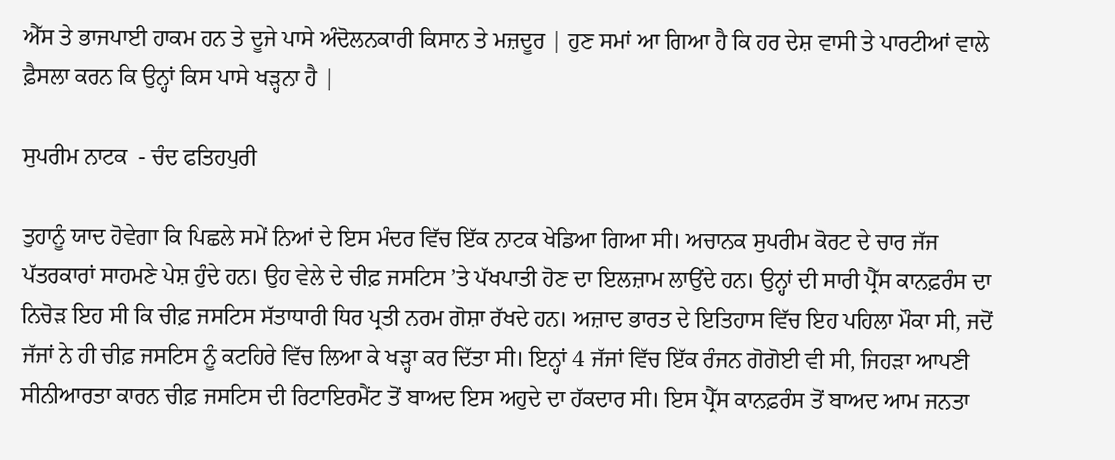ਐੱਸ ਤੇ ਭਾਜਪਾਈ ਹਾਕਮ ਹਨ ਤੇ ਦੂਜੇ ਪਾਸੇ ਅੰਦੋਲਨਕਾਰੀ ਕਿਸਾਨ ਤੇ ਮਜ਼ਦੂਰ | ਹੁਣ ਸਮਾਂ ਆ ਗਿਆ ਹੈ ਕਿ ਹਰ ਦੇਸ਼ ਵਾਸੀ ਤੇ ਪਾਰਟੀਆਂ ਵਾਲੇ ਫ਼ੈਸਲਾ ਕਰਨ ਕਿ ਉਨ੍ਹਾਂ ਕਿਸ ਪਾਸੇ ਖੜ੍ਹਨਾ ਹੈ |

ਸੁਪਰੀਮ ਨਾਟਕ  - ਚੰਦ ਫਤਿਹਪੁਰੀ

ਤੁਹਾਨੂੰ ਯਾਦ ਹੋਵੇਗਾ ਕਿ ਪਿਛਲੇ ਸਮੇਂ ਨਿਆਂ ਦੇ ਇਸ ਮੰਦਰ ਵਿੱਚ ਇੱਕ ਨਾਟਕ ਖੇਡਿਆ ਗਿਆ ਸੀ। ਅਚਾਨਕ ਸੁਪਰੀਮ ਕੋਰਟ ਦੇ ਚਾਰ ਜੱਜ ਪੱਤਰਕਾਰਾਂ ਸਾਹਮਣੇ ਪੇਸ਼ ਹੁੰਦੇ ਹਨ। ਉਹ ਵੇਲੇ ਦੇ ਚੀਫ਼ ਜਸਟਿਸ ’ਤੇ ਪੱਖਪਾਤੀ ਹੋਣ ਦਾ ਇਲਜ਼ਾਮ ਲਾਉਂਦੇ ਹਨ। ਉਨ੍ਹਾਂ ਦੀ ਸਾਰੀ ਪ੍ਰੈੱਸ ਕਾਨਫ਼ਰੰਸ ਦਾ ਨਿਚੋੜ ਇਹ ਸੀ ਕਿ ਚੀਫ਼ ਜਸਟਿਸ ਸੱਤਾਧਾਰੀ ਧਿਰ ਪ੍ਰਤੀ ਨਰਮ ਗੋਸ਼ਾ ਰੱਖਦੇ ਹਨ। ਅਜ਼ਾਦ ਭਾਰਤ ਦੇ ਇਤਿਹਾਸ ਵਿੱਚ ਇਹ ਪਹਿਲਾ ਮੌਕਾ ਸੀ, ਜਦੋਂ ਜੱਜਾਂ ਨੇ ਹੀ ਚੀਫ਼ ਜਸਟਿਸ ਨੂੰ ਕਟਹਿਰੇ ਵਿੱਚ ਲਿਆ ਕੇ ਖੜ੍ਹਾ ਕਰ ਦਿੱਤਾ ਸੀ। ਇਨ੍ਹਾਂ 4 ਜੱਜਾਂ ਵਿੱਚ ਇੱਕ ਰੰਜਨ ਗੋਗੋਈ ਵੀ ਸੀ, ਜਿਹੜਾ ਆਪਣੀ ਸੀਨੀਆਰਤਾ ਕਾਰਨ ਚੀਫ਼ ਜਸਟਿਸ ਦੀ ਰਿਟਾਇਰਮੈਂਟ ਤੋਂ ਬਾਅਦ ਇਸ ਅਹੁਦੇ ਦਾ ਹੱਕਦਾਰ ਸੀ। ਇਸ ਪ੍ਰੈੱਸ ਕਾਨਫ਼ਰੰਸ ਤੋਂ ਬਾਅਦ ਆਮ ਜਨਤਾ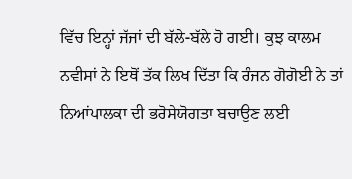ਵਿੱਚ ਇਨ੍ਹਾਂ ਜੱਜਾਂ ਦੀ ਬੱਲੇ-ਬੱਲੇ ਹੋ ਗਈ। ਕੁਝ ਕਾਲਮ ਨਵੀਸਾਂ ਨੇ ਇਥੋਂ ਤੱਕ ਲਿਖ ਦਿੱਤਾ ਕਿ ਰੰਜਨ ਗੋਗੋਈ ਨੇ ਤਾਂ ਨਿਆਂਪਾਲਕਾ ਦੀ ਭਰੋਸੇਯੋਗਤਾ ਬਚਾਉਣ ਲਈ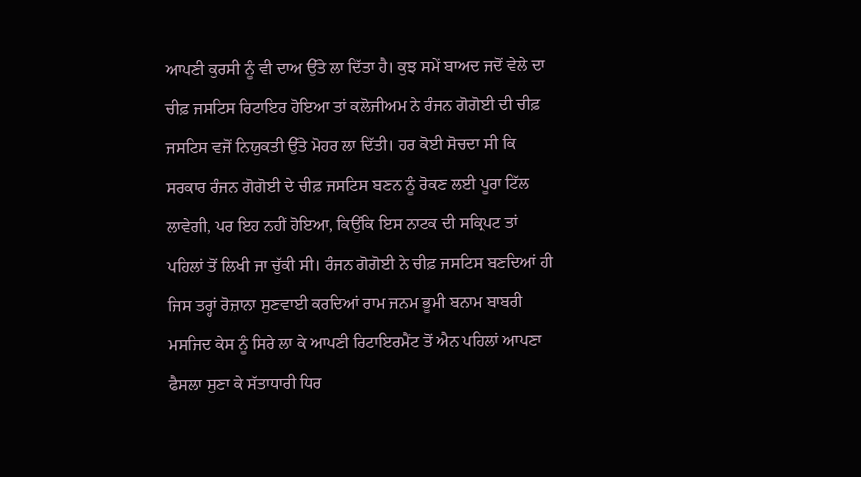ਆਪਣੀ ਕੁਰਸੀ ਨੂੰ ਵੀ ਦਾਅ ਉੱਤੇ ਲਾ ਦਿੱਤਾ ਹੈ। ਕੁਝ ਸਮੇਂ ਬਾਅਦ ਜਦੋਂ ਵੇਲੇ ਦਾ ਚੀਫ਼ ਜਸਟਿਸ ਰਿਟਾਇਰ ਹੋਇਆ ਤਾਂ ਕਲੋਜੀਅਮ ਨੇ ਰੰਜਨ ਗੋਗੋਈ ਦੀ ਚੀਫ਼ ਜਸਟਿਸ ਵਜੋਂ ਨਿਯੁਕਤੀ ਉੱਤੇ ਮੋਹਰ ਲਾ ਦਿੱਤੀ। ਹਰ ਕੋਈ ਸੋਚਦਾ ਸੀ ਕਿ ਸਰਕਾਰ ਰੰਜਨ ਗੋਗੋਈ ਦੇ ਚੀਫ਼ ਜਸਟਿਸ ਬਣਨ ਨੂੰ ਰੋਕਣ ਲਈ ਪੂਰਾ ਟਿੱਲ ਲਾਵੇਗੀ, ਪਰ ਇਹ ਨਹੀਂ ਹੋਇਆ, ਕਿਉਂਕਿ ਇਸ ਨਾਟਕ ਦੀ ਸਕ੍ਰਿਪਟ ਤਾਂ ਪਹਿਲਾਂ ਤੋਂ ਲਿਖੀ ਜਾ ਚੁੱਕੀ ਸੀ। ਰੰਜਨ ਗੋਗੋਈ ਨੇ ਚੀਫ਼ ਜਸਟਿਸ ਬਣਦਿਆਂ ਹੀ ਜਿਸ ਤਰ੍ਹਾਂ ਰੋਜ਼ਾਨਾ ਸੁਣਵਾਈ ਕਰਦਿਆਂ ਰਾਮ ਜਨਮ ਭੂਮੀ ਬਨਾਮ ਬਾਬਰੀ ਮਸਜਿਦ ਕੇਸ ਨੂੰ ਸਿਰੇ ਲਾ ਕੇ ਆਪਣੀ ਰਿਟਾਇਰਮੈਂਟ ਤੋਂ ਐਨ ਪਹਿਲਾਂ ਆਪਣਾ ਫੈਸਲਾ ਸੁਣਾ ਕੇ ਸੱਤਾਧਾਰੀ ਧਿਰ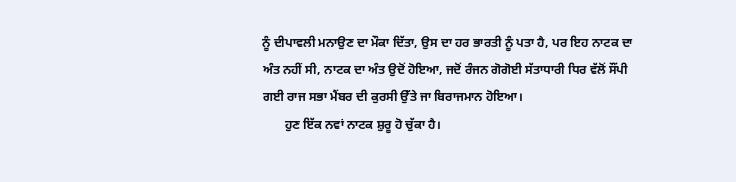ਨੂੰ ਦੀਪਾਵਲੀ ਮਨਾਉਣ ਦਾ ਮੌਕਾ ਦਿੱਤਾ, ਉਸ ਦਾ ਹਰ ਭਾਰਤੀ ਨੂੰ ਪਤਾ ਹੈ, ਪਰ ਇਹ ਨਾਟਕ ਦਾ ਅੰਤ ਨਹੀਂ ਸੀ, ਨਾਟਕ ਦਾ ਅੰਤ ਉਦੋਂ ਹੋਇਆ, ਜਦੋਂ ਰੰਜਨ ਗੋਗੋਈ ਸੱਤਾਧਾਰੀ ਧਿਰ ਵੱਲੋਂ ਸੌਂਪੀ ਗਈ ਰਾਜ ਸਭਾ ਮੈਂਬਰ ਦੀ ਕੁਰਸੀ ਉੱਤੇ ਜਾ ਬਿਰਾਜਮਾਨ ਹੋਇਆ।
       ਹੁਣ ਇੱਕ ਨਵਾਂ ਨਾਟਕ ਸ਼ੁਰੂ ਹੋ ਚੁੱਕਾ ਹੈ।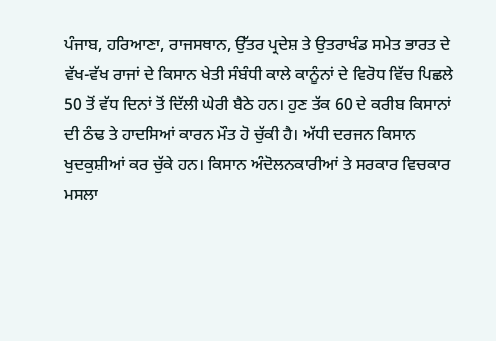ਪੰਜਾਬ, ਹਰਿਆਣਾ, ਰਾਜਸਥਾਨ, ਉੱਤਰ ਪ੍ਰਦੇਸ਼ ਤੇ ਉਤਰਾਖੰਡ ਸਮੇਤ ਭਾਰਤ ਦੇ ਵੱਖ-ਵੱਖ ਰਾਜਾਂ ਦੇ ਕਿਸਾਨ ਖੇਤੀ ਸੰਬੰਧੀ ਕਾਲੇ ਕਾਨੂੰਨਾਂ ਦੇ ਵਿਰੋਧ ਵਿੱਚ ਪਿਛਲੇ 50 ਤੋਂ ਵੱਧ ਦਿਨਾਂ ਤੋਂ ਦਿੱਲੀ ਘੇਰੀ ਬੈਠੇ ਹਨ। ਹੁਣ ਤੱਕ 60 ਦੇ ਕਰੀਬ ਕਿਸਾਨਾਂ ਦੀ ਠੰਢ ਤੇ ਹਾਦਸਿਆਂ ਕਾਰਨ ਮੌਤ ਹੋ ਚੁੱਕੀ ਹੈ। ਅੱਧੀ ਦਰਜਨ ਕਿਸਾਨ ਖੁਦਕੁਸ਼ੀਆਂ ਕਰ ਚੁੱਕੇ ਹਨ। ਕਿਸਾਨ ਅੰਦੋਲਨਕਾਰੀਆਂ ਤੇ ਸਰਕਾਰ ਵਿਚਕਾਰ ਮਸਲਾ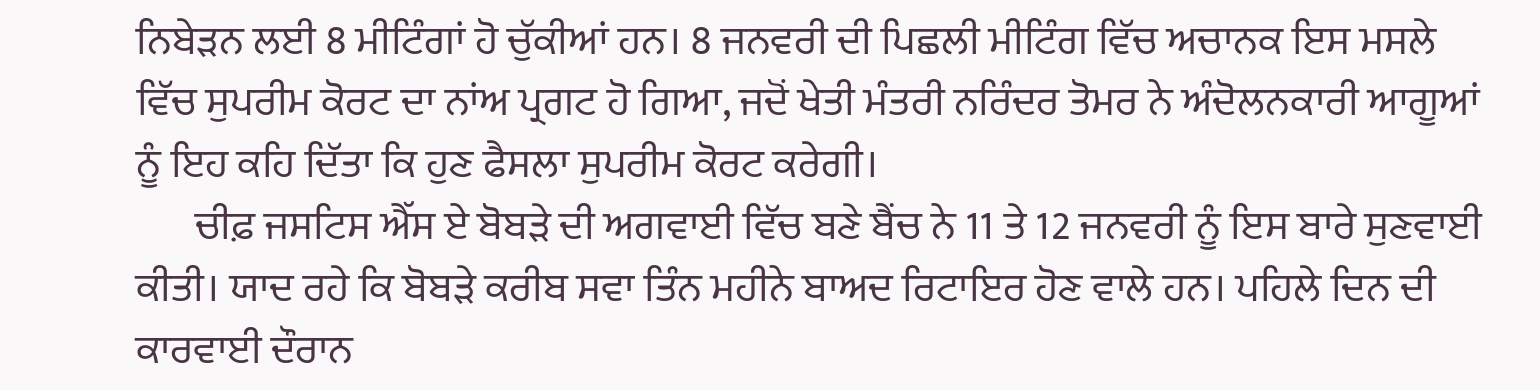ਨਿਬੇੜਨ ਲਈ 8 ਮੀਟਿੰਗਾਂ ਹੋ ਚੁੱਕੀਆਂ ਹਨ। 8 ਜਨਵਰੀ ਦੀ ਪਿਛਲੀ ਮੀਟਿੰਗ ਵਿੱਚ ਅਚਾਨਕ ਇਸ ਮਸਲੇ ਵਿੱਚ ਸੁਪਰੀਮ ਕੋਰਟ ਦਾ ਨਾਂਅ ਪ੍ਰਗਟ ਹੋ ਗਿਆ, ਜਦੋਂ ਖੇਤੀ ਮੰਤਰੀ ਨਰਿੰਦਰ ਤੋਮਰ ਨੇ ਅੰਦੋਲਨਕਾਰੀ ਆਗੂਆਂ ਨੂੰ ਇਹ ਕਹਿ ਦਿੱਤਾ ਕਿ ਹੁਣ ਫੈਸਲਾ ਸੁਪਰੀਮ ਕੋਰਟ ਕਰੇਗੀ।
       ਚੀਫ਼ ਜਸਟਿਸ ਐੱਸ ਏ ਬੋਬੜੇ ਦੀ ਅਗਵਾਈ ਵਿੱਚ ਬਣੇ ਬੈਂਚ ਨੇ 11 ਤੇ 12 ਜਨਵਰੀ ਨੂੰ ਇਸ ਬਾਰੇ ਸੁਣਵਾਈ ਕੀਤੀ। ਯਾਦ ਰਹੇ ਕਿ ਬੋਬੜੇ ਕਰੀਬ ਸਵਾ ਤਿੰਨ ਮਹੀਨੇ ਬਾਅਦ ਰਿਟਾਇਰ ਹੋਣ ਵਾਲੇ ਹਨ। ਪਹਿਲੇ ਦਿਨ ਦੀ ਕਾਰਵਾਈ ਦੌਰਾਨ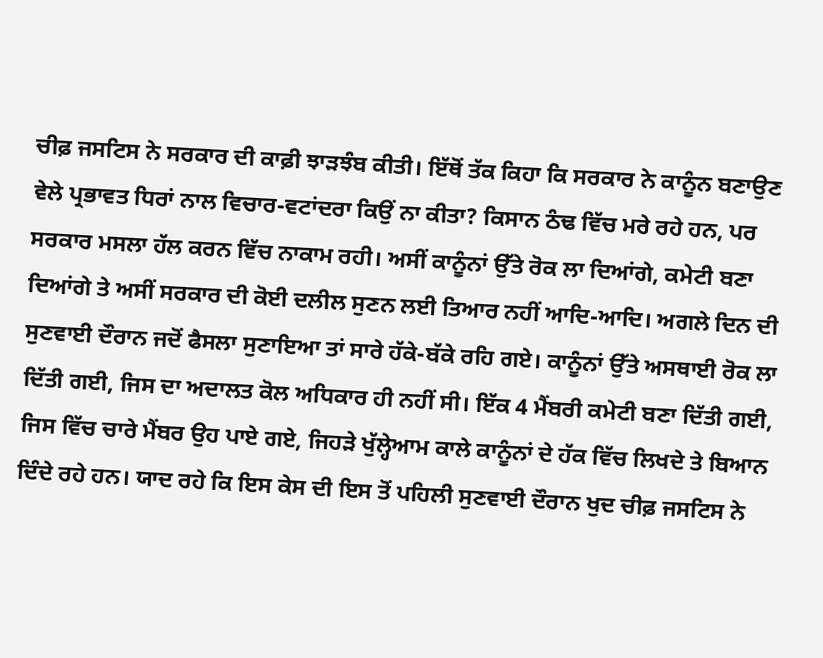ਚੀਫ਼ ਜਸਟਿਸ ਨੇ ਸਰਕਾਰ ਦੀ ਕਾਫ਼ੀ ਝਾੜਝੰਬ ਕੀਤੀ। ਇੱਥੋਂ ਤੱਕ ਕਿਹਾ ਕਿ ਸਰਕਾਰ ਨੇ ਕਾਨੂੰਨ ਬਣਾਉਣ ਵੇਲੇ ਪ੍ਰਭਾਵਤ ਧਿਰਾਂ ਨਾਲ ਵਿਚਾਰ-ਵਟਾਂਦਰਾ ਕਿਉਂ ਨਾ ਕੀਤਾ? ਕਿਸਾਨ ਠੰਢ ਵਿੱਚ ਮਰੇ ਰਹੇ ਹਨ, ਪਰ ਸਰਕਾਰ ਮਸਲਾ ਹੱਲ ਕਰਨ ਵਿੱਚ ਨਾਕਾਮ ਰਹੀ। ਅਸੀਂ ਕਾਨੂੰਨਾਂ ਉੱਤੇ ਰੋਕ ਲਾ ਦਿਆਂਗੇ, ਕਮੇਟੀ ਬਣਾ ਦਿਆਂਗੇ ਤੇ ਅਸੀਂ ਸਰਕਾਰ ਦੀ ਕੋਈ ਦਲੀਲ ਸੁਣਨ ਲਈ ਤਿਆਰ ਨਹੀਂ ਆਦਿ-ਆਦਿ। ਅਗਲੇ ਦਿਨ ਦੀ ਸੁਣਵਾਈ ਦੌਰਾਨ ਜਦੋਂ ਫੈਸਲਾ ਸੁਣਾਇਆ ਤਾਂ ਸਾਰੇ ਹੱਕੇ-ਬੱਕੇ ਰਹਿ ਗਏ। ਕਾਨੂੰਨਾਂ ਉੱਤੇ ਅਸਥਾਈ ਰੋਕ ਲਾ ਦਿੱਤੀ ਗਈ, ਜਿਸ ਦਾ ਅਦਾਲਤ ਕੋਲ ਅਧਿਕਾਰ ਹੀ ਨਹੀਂ ਸੀ। ਇੱਕ 4 ਮੈਂਬਰੀ ਕਮੇਟੀ ਬਣਾ ਦਿੱਤੀ ਗਈ, ਜਿਸ ਵਿੱਚ ਚਾਰੇ ਮੈਂਬਰ ਉਹ ਪਾਏ ਗਏ, ਜਿਹੜੇ ਖੁੱਲ੍ਹੇਆਮ ਕਾਲੇ ਕਾਨੂੰਨਾਂ ਦੇ ਹੱਕ ਵਿੱਚ ਲਿਖਦੇ ਤੇ ਬਿਆਨ ਦਿੰਦੇ ਰਹੇ ਹਨ। ਯਾਦ ਰਹੇ ਕਿ ਇਸ ਕੇਸ ਦੀ ਇਸ ਤੋਂ ਪਹਿਲੀ ਸੁਣਵਾਈ ਦੌਰਾਨ ਖੁਦ ਚੀਫ਼ ਜਸਟਿਸ ਨੇ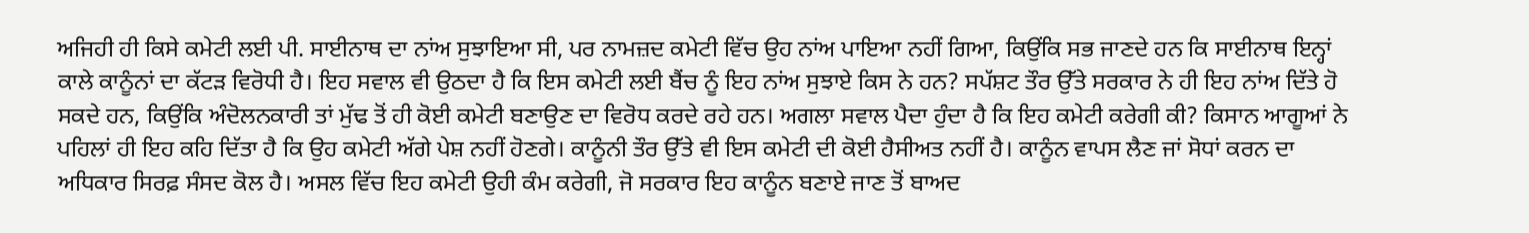ਅਜਿਹੀ ਹੀ ਕਿਸੇ ਕਮੇਟੀ ਲਈ ਪੀ. ਸਾਈਨਾਥ ਦਾ ਨਾਂਅ ਸੁਝਾਇਆ ਸੀ, ਪਰ ਨਾਮਜ਼ਦ ਕਮੇਟੀ ਵਿੱਚ ਉਹ ਨਾਂਅ ਪਾਇਆ ਨਹੀਂ ਗਿਆ, ਕਿਉਂਕਿ ਸਭ ਜਾਣਦੇ ਹਨ ਕਿ ਸਾਈਨਾਥ ਇਨ੍ਹਾਂ ਕਾਲੇ ਕਾਨੂੰਨਾਂ ਦਾ ਕੱਟੜ ਵਿਰੋਧੀ ਹੈ। ਇਹ ਸਵਾਲ ਵੀ ਉਠਦਾ ਹੈ ਕਿ ਇਸ ਕਮੇਟੀ ਲਈ ਬੈਂਚ ਨੂੰ ਇਹ ਨਾਂਅ ਸੁਝਾਏ ਕਿਸ ਨੇ ਹਨ? ਸਪੱਸ਼ਟ ਤੌਰ ਉੱਤੇ ਸਰਕਾਰ ਨੇ ਹੀ ਇਹ ਨਾਂਅ ਦਿੱਤੇ ਹੋ ਸਕਦੇ ਹਨ, ਕਿਉਂਕਿ ਅੰਦੋਲਨਕਾਰੀ ਤਾਂ ਮੁੱਢ ਤੋਂ ਹੀ ਕੋਈ ਕਮੇਟੀ ਬਣਾਉਣ ਦਾ ਵਿਰੋਧ ਕਰਦੇ ਰਹੇ ਹਨ। ਅਗਲਾ ਸਵਾਲ ਪੈਦਾ ਹੁੰਦਾ ਹੈ ਕਿ ਇਹ ਕਮੇਟੀ ਕਰੇਗੀ ਕੀ? ਕਿਸਾਨ ਆਗੂਆਂ ਨੇ ਪਹਿਲਾਂ ਹੀ ਇਹ ਕਹਿ ਦਿੱਤਾ ਹੈ ਕਿ ਉਹ ਕਮੇਟੀ ਅੱਗੇ ਪੇਸ਼ ਨਹੀਂ ਹੋਣਗੇ। ਕਾਨੂੰਨੀ ਤੌਰ ਉੱਤੇ ਵੀ ਇਸ ਕਮੇਟੀ ਦੀ ਕੋਈ ਹੈਸੀਅਤ ਨਹੀਂ ਹੈ। ਕਾਨੂੰਨ ਵਾਪਸ ਲੈਣ ਜਾਂ ਸੋਧਾਂ ਕਰਨ ਦਾ ਅਧਿਕਾਰ ਸਿਰਫ਼ ਸੰਸਦ ਕੋਲ ਹੈ। ਅਸਲ ਵਿੱਚ ਇਹ ਕਮੇਟੀ ਉਹੀ ਕੰਮ ਕਰੇਗੀ, ਜੋ ਸਰਕਾਰ ਇਹ ਕਾਨੂੰਨ ਬਣਾਏ ਜਾਣ ਤੋਂ ਬਾਅਦ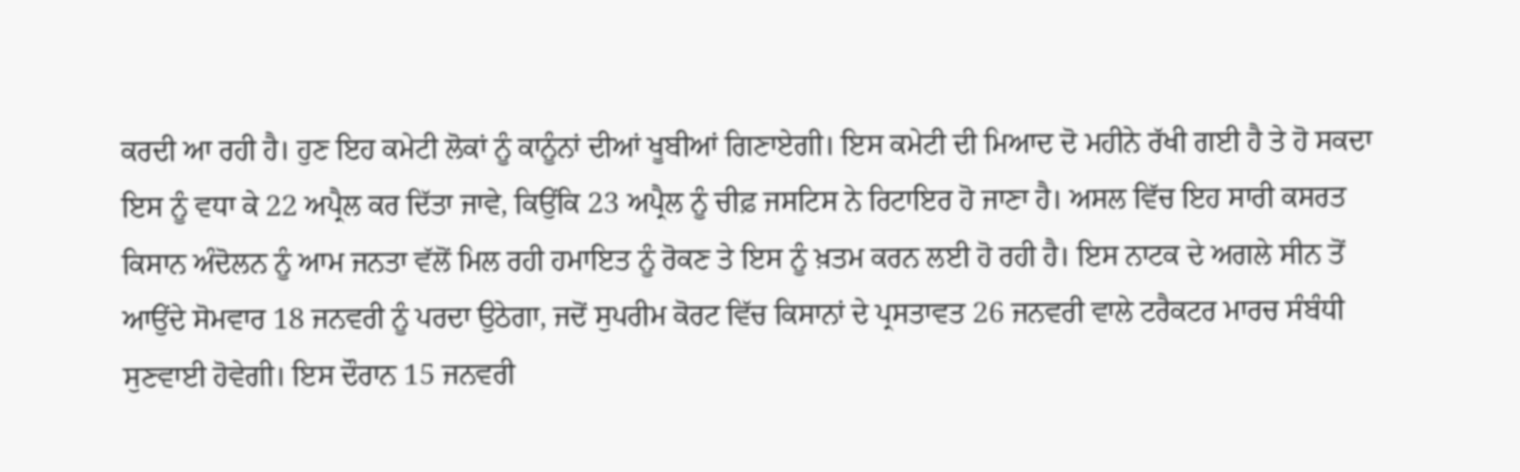ਕਰਦੀ ਆ ਰਹੀ ਹੈ। ਹੁਣ ਇਹ ਕਮੇਟੀ ਲੋਕਾਂ ਨੂੰ ਕਾਨੂੰਨਾਂ ਦੀਆਂ ਖੂਬੀਆਂ ਗਿਣਾਏਗੀ। ਇਸ ਕਮੇਟੀ ਦੀ ਮਿਆਦ ਦੋ ਮਹੀਨੇ ਰੱਖੀ ਗਈ ਹੈ ਤੇ ਹੋ ਸਕਦਾ ਇਸ ਨੂੰ ਵਧਾ ਕੇ 22 ਅਪ੍ਰੈਲ ਕਰ ਦਿੱਤਾ ਜਾਵੇ, ਕਿਉਂਕਿ 23 ਅਪ੍ਰੈਲ ਨੂੰ ਚੀਫ਼ ਜਸਟਿਸ ਨੇ ਰਿਟਾਇਰ ਹੋ ਜਾਣਾ ਹੈ। ਅਸਲ ਵਿੱਚ ਇਹ ਸਾਰੀ ਕਸਰਤ ਕਿਸਾਨ ਅੰਦੋਲਨ ਨੂੰ ਆਮ ਜਨਤਾ ਵੱਲੋਂ ਮਿਲ ਰਹੀ ਹਮਾਇਤ ਨੂੰ ਰੋਕਣ ਤੇ ਇਸ ਨੂੰ ਖ਼ਤਮ ਕਰਨ ਲਈ ਹੋ ਰਹੀ ਹੈ। ਇਸ ਨਾਟਕ ਦੇ ਅਗਲੇ ਸੀਨ ਤੋਂ ਆਉਂਦੇ ਸੋਮਵਾਰ 18 ਜਨਵਰੀ ਨੂੰ ਪਰਦਾ ਉਠੇਗਾ, ਜਦੋਂ ਸੁਪਰੀਮ ਕੋਰਟ ਵਿੱਚ ਕਿਸਾਨਾਂ ਦੇ ਪ੍ਰਸਤਾਵਤ 26 ਜਨਵਰੀ ਵਾਲੇ ਟਰੈਕਟਰ ਮਾਰਚ ਸੰਬੰਧੀ ਸੁਣਵਾਈ ਹੋਵੇਗੀ। ਇਸ ਦੌਰਾਨ 15 ਜਨਵਰੀ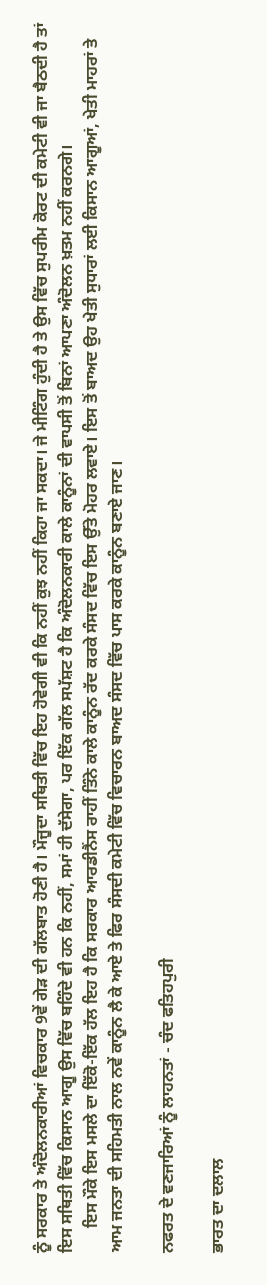ਨੂੰ ਸਰਕਾਰ ਤੇ ਅੰਦੋਲਨਕਾਰੀਆਂ ਵਿਚਕਾਰ 9ਵੇਂ ਗੇੜ ਦੀ ਗੱਲਬਾਤ ਹੋਣੀ ਹੈ। ਮੌਜੂਦਾ ਸਥਿਤੀ ਵਿੱਚ ਇਹ ਹੋਵੇਗੀ ਵੀ ਕਿ ਨਹੀਂ ਕੁਝ ਨਹੀਂ ਕਿਹਾ ਜਾ ਸਕਦਾ। ਜੇ ਮੀਟਿੰਗ ਹੁੰਦੀ ਹੈ ਤੇ ਉਸ ਵਿੱਚ ਸੁਪਰੀਮ ਕੋਰਟ ਦੀ ਕਮੇਟੀ ਵੀ ਜਾ ਬੈਠਦੀ ਹੈ ਤਾਂ ਇਸ ਸਥਿਤੀ ਵਿੱਚ ਕਿਸਾਨ ਆਗੂ ਉਸ ਵਿੱਚ ਬਹਿੰਦੇ ਵੀ ਹਨ ਕਿ ਨਹੀਂ, ਸਮਾਂ ਹੀ ਦੱਸੇਗਾ, ਪਰ ਇੱਕ ਗੱਲ ਸਪੱਸ਼ਟ ਹੈ ਕਿ ਅੰਦੋਲਨਕਾਰੀ ਕਾਲੇ ਕਾਨੂੰਨਾਂ ਦੀ ਵਾਪਸੀ ਤੋਂ ਬਿਨਾਂ ਆਪਣਾ ਅੰਦੋਲਨ ਖ਼ਤਮ ਨਹੀਂ ਕਰਨਗੇ।
      ਇਸ ਮੌਕੇ ਇਸ ਮਸਲੇ ਦਾ ਇੱਕੋ-ਇੱਕ ਹੱਲ ਇਹ ਹੈ ਕਿ ਸਰਕਾਰ ਆਰਡੀਨੈਂਸ ਰਾਹੀਂ ਤਿੰਨੇ ਕਾਲੇ ਕਾਨੂੰਨ ਰੱਦ ਕਰਕੇ ਸੰਸਦ ਵਿੱਚ ਇਸ ਉੱਤੇ ਮੋਹਰ ਲਵਾਏ। ਇਸ ਤੋਂ ਬਾਅਦ ਉਹ ਖੇਤੀ ਸੁਧਾਰਾਂ ਲਈ ਕਿਸਾਨ ਆਗੂਆਂ, ਖੇਤੀ ਮਾਹਰਾਂ ਤੇ ਆਮ ਜਨਤਾ ਦੀ ਸਹਿਮਤੀ ਨਾਲ ਨਵੇਂ ਕਾਨੂੰਨ ਲੈ ਕੇ ਆਏ ਤੇ ਫਿਰ ਸੰਸਦੀ ਕਮੇਟੀ ਵਿੱਚ ਵਿਚਾਰਨ ਬਾਅਦ ਸੰਸਦ ਵਿੱਚ ਪਾਸ ਕਰਕੇ ਕਾਨੂੰਨ ਬਣਾਏ ਜਾਣ।

ਨਫਰਤ ਦੇ ਵਣਜਾਰਿਆਂ ਨੂੰ ਲਾਹਨਤਾਂ - ਚੰਦ ਫਤਿਹਪੁਰੀ

ਭਾਰਤ ਦਾ ਦਲਾਲ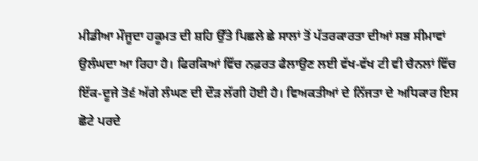ਮੀਡੀਆ ਮੌਜੂਦਾ ਹਕੂਮਤ ਦੀ ਸ਼ਹਿ ਉੱਤੇ ਪਿਛਲੇ ਛੇ ਸਾਲਾਂ ਤੋਂ ਪੱਤਰਕਾਰਤਾ ਦੀਆਂ ਸਭ ਸੀਮਾਵਾਂ ਉਲੰਘਦਾ ਆ ਰਿਹਾ ਹੈ। ਫਿਰਕਿਆਂ ਵਿੱਚ ਨਫ਼ਰਤ ਫੈਲਾਉਣ ਲਈ ਵੱਖ-ਵੱਖ ਟੀ ਵੀ ਚੈਨਲਾਂ ਵਿੱਚ ਇੱਕ-ਦੂਜੇ ਤੋ੬ਂ ਅੱਗੇ ਲੰਘਣ ਦੀ ਦੌੜ ਲੱਗੀ ਹੋਈ ਹੈ। ਵਿਅਕਤੀਆਂ ਦੇ ਨਿੱਜਤਾ ਦੇ ਅਧਿਕਾਰ ਇਸ ਛੋਟੇ ਪਰਦੇ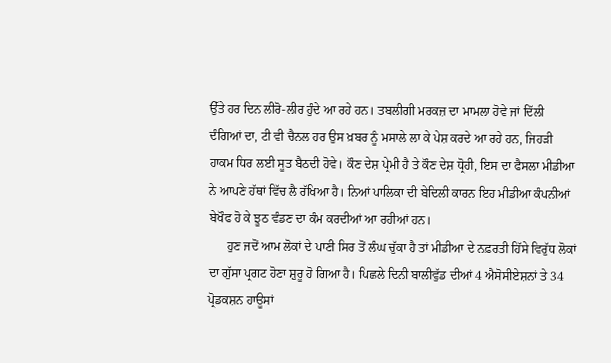ਉੱਤੇ ਹਰ ਦਿਨ ਲੀਰੋ-ਲੀਰ ਹੁੰਦੇ ਆ ਰਹੇ ਹਨ। ਤਬਲੀਗੀ ਮਰਕਜ਼ ਦਾ ਮਾਮਲਾ ਹੋਵੇ ਜਾਂ ਦਿੱਲੀ ਦੰਗਿਆਂ ਦਾ, ਟੀ ਵੀ ਚੈਨਲ ਹਰ ਉਸ ਖ਼ਬਰ ਨੂੰ ਮਸਾਲੇ ਲਾ ਕੇ ਪੇਸ਼ ਕਰਦੇ ਆ ਰਹੇ ਹਨ, ਜਿਹੜੀ ਹਾਕਮ ਧਿਰ ਲਈ ਸੂਤ ਬੈਠਦੀ ਹੋਵੇ। ਕੌਣ ਦੇਸ਼ ਪ੍ਰੇਮੀ ਹੈ ਤੇ ਕੌਣ ਦੇਸ਼ ਧ੍ਰੋਹੀ, ਇਸ ਦਾ ਫੈਸਲਾ ਮੀਡੀਆ ਨੇ ਆਪਣੇ ਹੱਥਾਂ ਵਿੱਚ ਲੈ ਰੱਖਿਆ ਹੈ। ਨਿਆਂ ਪਾਲਿਕਾ ਦੀ ਬੇਦਿਲੀ ਕਾਰਨ ਇਹ ਮੀਡੀਆ ਕੰਪਨੀਆਂ ਬੇਖੌਫ ਹੋ ਕੇ ਝੂਠ ਵੰਡਣ ਦਾ ਕੰਮ ਕਰਦੀਆਂ ਆ ਰਹੀਆਂ ਹਨ।
      ਹੁਣ ਜਦੋਂ ਆਮ ਲੋਕਾਂ ਦੇ ਪਾਣੀ ਸਿਰ ਤੋਂ ਲੰਘ ਚੁੱਕਾ ਹੈ ਤਾਂ ਮੀਡੀਆ ਦੇ ਨਫ਼ਰਤੀ ਹਿੱਸੇ ਵਿਰੁੱਧ ਲੋਕਾਂ ਦਾ ਗੁੱਸਾ ਪ੍ਰਗਟ ਹੋਣਾ ਸ਼ੁਰੂ ਹੋ ਗਿਆ ਹੈ। ਪਿਛਲੇ ਦਿਨੀ ਬਾਲੀਵੁੱਡ ਦੀਆਂ 4 ਐਸੋਸੀਏਸ਼ਨਾਂ ਤੇ 34 ਪ੍ਰੋਡਕਸ਼ਨ ਹਾਊਸਾਂ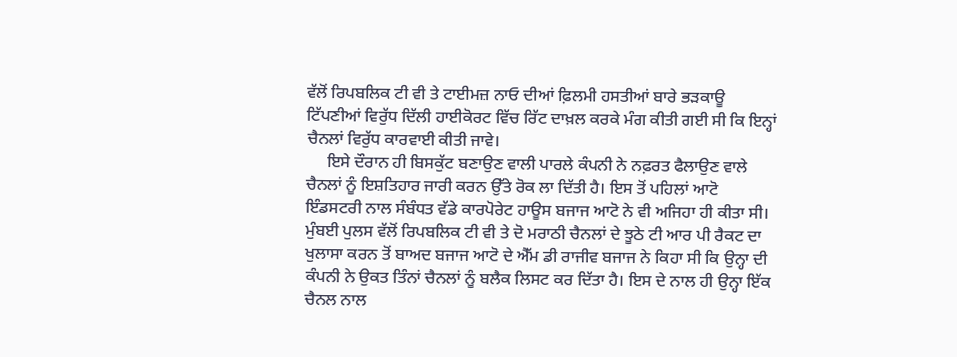ਵੱਲੋਂ ਰਿਪਬਲਿਕ ਟੀ ਵੀ ਤੇ ਟਾਈਮਜ਼ ਨਾਓ ਦੀਆਂ ਫ਼ਿਲਮੀ ਹਸਤੀਆਂ ਬਾਰੇ ਭੜਕਾਊ ਟਿੱਪਣੀਆਂ ਵਿਰੁੱਧ ਦਿੱਲੀ ਹਾਈਕੋਰਟ ਵਿੱਚ ਰਿੱਟ ਦਾਖ਼ਲ ਕਰਕੇ ਮੰਗ ਕੀਤੀ ਗਈ ਸੀ ਕਿ ਇਨ੍ਹਾਂ ਚੈਨਲਾਂ ਵਿਰੁੱਧ ਕਾਰਵਾਈ ਕੀਤੀ ਜਾਵੇ।
     ਇਸੇ ਦੌਰਾਨ ਹੀ ਬਿਸਕੁੱਟ ਬਣਾਉਣ ਵਾਲੀ ਪਾਰਲੇ ਕੰਪਨੀ ਨੇ ਨਫ਼ਰਤ ਫੈਲਾਉਣ ਵਾਲੇ ਚੈਨਲਾਂ ਨੂੰ ਇਸ਼ਤਿਹਾਰ ਜਾਰੀ ਕਰਨ ਉੱਤੇ ਰੋਕ ਲਾ ਦਿੱਤੀ ਹੈ। ਇਸ ਤੋਂ ਪਹਿਲਾਂ ਆਟੋ ਇੰਡਸਟਰੀ ਨਾਲ ਸੰਬੰਧਤ ਵੱਡੇ ਕਾਰਪੋਰੇਟ ਹਾਊਸ ਬਜਾਜ ਆਟੋ ਨੇ ਵੀ ਅਜਿਹਾ ਹੀ ਕੀਤਾ ਸੀ। ਮੁੰਬਈ ਪੁਲਸ ਵੱਲੋਂ ਰਿਪਬਲਿਕ ਟੀ ਵੀ ਤੇ ਦੋ ਮਰਾਠੀ ਚੈਨਲਾਂ ਦੇ ਝੂਠੇ ਟੀ ਆਰ ਪੀ ਰੈਕਟ ਦਾ ਖੁਲਾਸਾ ਕਰਨ ਤੋਂ ਬਾਅਦ ਬਜਾਜ ਆਟੋ ਦੇ ਐੱਮ ਡੀ ਰਾਜੀਵ ਬਜਾਜ ਨੇ ਕਿਹਾ ਸੀ ਕਿ ਉਨ੍ਹਾ ਦੀ ਕੰਪਨੀ ਨੇ ਉਕਤ ਤਿੰਨਾਂ ਚੈਨਲਾਂ ਨੂੰ ਬਲੈਕ ਲਿਸਟ ਕਰ ਦਿੱਤਾ ਹੈ। ਇਸ ਦੇ ਨਾਲ ਹੀ ਉਨ੍ਹਾ ਇੱਕ ਚੈਨਲ ਨਾਲ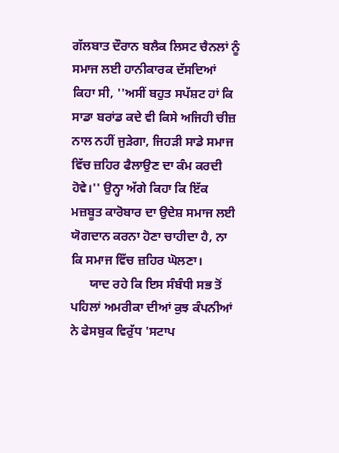ਗੱਲਬਾਤ ਦੌਰਾਨ ਬਲੈਕ ਲਿਸਟ ਚੈਨਲਾਂ ਨੂੰ ਸਮਾਜ ਲਈ ਹਾਨੀਕਾਰਕ ਦੱਸਦਿਆਂ ਕਿਹਾ ਸੀ, ''ਅਸੀਂ ਬਹੁਤ ਸਪੱਸ਼ਟ ਹਾਂ ਕਿ ਸਾਡਾ ਬਰਾਂਡ ਕਦੇ ਵੀ ਕਿਸੇ ਅਜਿਹੀ ਚੀਜ਼ ਨਾਲ ਨਹੀਂ ਜੁੜੇਗਾ, ਜਿਹੜੀ ਸਾਡੇ ਸਮਾਜ ਵਿੱਚ ਜ਼ਹਿਰ ਫੈਲਾਉਣ ਦਾ ਕੰਮ ਕਰਦੀ ਹੋਵੇ।'' ਉਨ੍ਹਾ ਅੱਗੇ ਕਿਹਾ ਕਿ ਇੱਕ ਮਜ਼ਬੂਤ ਕਾਰੋਬਾਰ ਦਾ ਉਦੇਸ਼ ਸਮਾਜ ਲਈ ਯੋਗਦਾਨ ਕਰਨਾ ਹੋਣਾ ਚਾਹੀਦਾ ਹੈ, ਨਾ ਕਿ ਸਮਾਜ ਵਿੱਚ ਜ਼ਹਿਰ ਘੋਲਣਾ।
      ਯਾਦ ਰਹੇ ਕਿ ਇਸ ਸੰਬੰਧੀ ਸਭ ਤੋਂ ਪਹਿਲਾਂ ਅਮਰੀਕਾ ਦੀਆਂ ਕੁਝ ਕੰਪਨੀਆਂ ਨੇ ਫੇਸਬੁਕ ਵਿਰੁੱਧ 'ਸਟਾਪ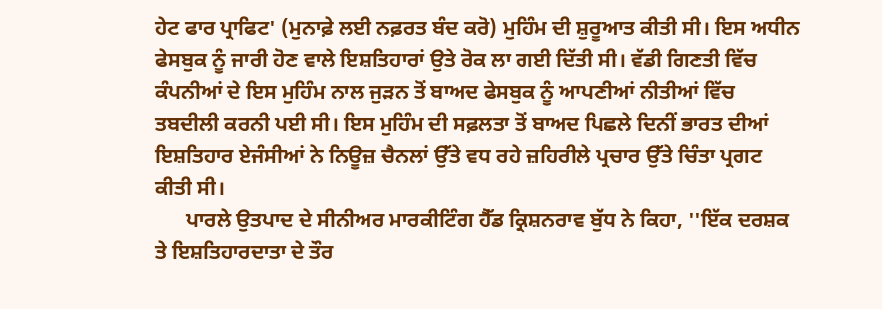ਹੇਟ ਫਾਰ ਪ੍ਰਾਫਿਟ' (ਮੁਨਾਫ਼ੇ ਲਈ ਨਫ਼ਰਤ ਬੰਦ ਕਰੋ) ਮੁਹਿੰਮ ਦੀ ਸ਼ੁਰੂਆਤ ਕੀਤੀ ਸੀ। ਇਸ ਅਧੀਨ ਫੇਸਬੁਕ ਨੂੰ ਜਾਰੀ ਹੋਣ ਵਾਲੇ ਇਸ਼ਤਿਹਾਰਾਂ ਉਤੇ ਰੋਕ ਲਾ ਗਈ ਦਿੱਤੀ ਸੀ। ਵੱਡੀ ਗਿਣਤੀ ਵਿੱਚ ਕੰਪਨੀਆਂ ਦੇ ਇਸ ਮੁਹਿੰਮ ਨਾਲ ਜੁੜਨ ਤੋਂ ਬਾਅਦ ਫੇਸਬੁਕ ਨੂੰ ਆਪਣੀਆਂ ਨੀਤੀਆਂ ਵਿੱਚ ਤਬਦੀਲੀ ਕਰਨੀ ਪਈ ਸੀ। ਇਸ ਮੁਹਿੰਮ ਦੀ ਸਫ਼ਲਤਾ ਤੋਂ ਬਾਅਦ ਪਿਛਲੇ ਦਿਨੀਂ ਭਾਰਤ ਦੀਆਂ ਇਸ਼ਤਿਹਾਰ ਏਜੰਸੀਆਂ ਨੇ ਨਿਊਜ਼ ਚੈਨਲਾਂ ਉੱਤੇ ਵਧ ਰਹੇ ਜ਼ਹਿਰੀਲੇ ਪ੍ਰਚਾਰ ਉੱਤੇ ਚਿੰਤਾ ਪ੍ਰਗਟ ਕੀਤੀ ਸੀ।
      ਪਾਰਲੇ ਉਤਪਾਦ ਦੇ ਸੀਨੀਅਰ ਮਾਰਕੀਟਿੰਗ ਹੈੱਡ ਕ੍ਰਿਸ਼ਨਰਾਵ ਬੁੱਧ ਨੇ ਕਿਹਾ, ''ਇੱਕ ਦਰਸ਼ਕ ਤੇ ਇਸ਼ਤਿਹਾਰਦਾਤਾ ਦੇ ਤੌਰ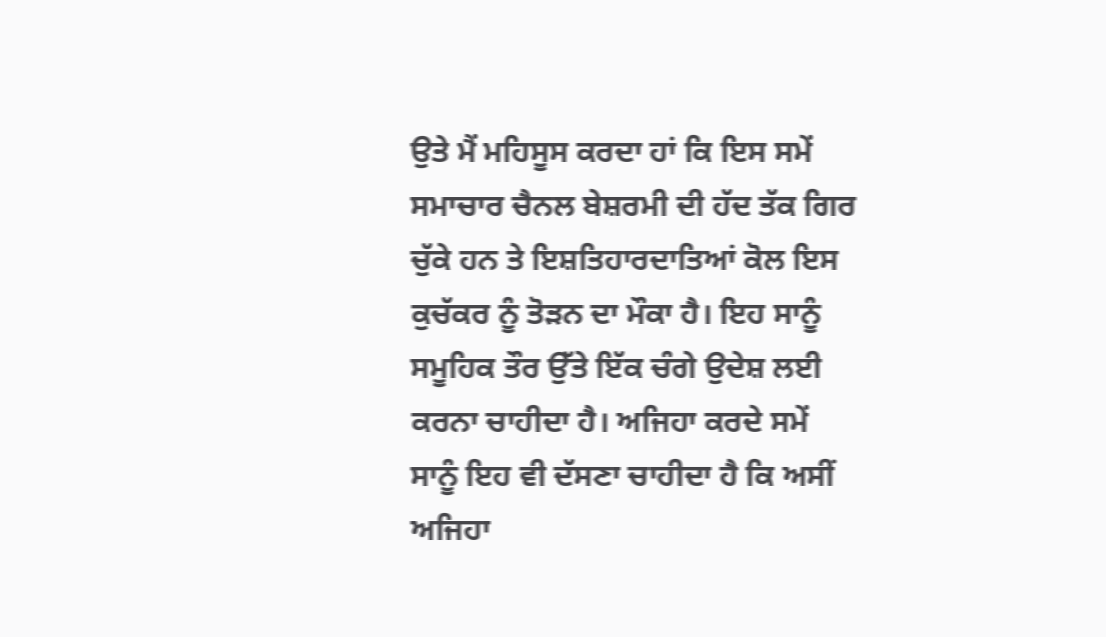ਉਤੇ ਮੈਂ ਮਹਿਸੂਸ ਕਰਦਾ ਹਾਂ ਕਿ ਇਸ ਸਮੇਂ ਸਮਾਚਾਰ ਚੈਨਲ ਬੇਸ਼ਰਮੀ ਦੀ ਹੱਦ ਤੱਕ ਗਿਰ ਚੁੱਕੇ ਹਨ ਤੇ ਇਸ਼ਤਿਹਾਰਦਾਤਿਆਂ ਕੋਲ ਇਸ ਕੁਚੱਕਰ ਨੂੰ ਤੋੜਨ ਦਾ ਮੌਕਾ ਹੈ। ਇਹ ਸਾਨੂੰ ਸਮੂਹਿਕ ਤੌਰ ਉੱਤੇ ਇੱਕ ਚੰਗੇ ਉਦੇਸ਼ ਲਈ ਕਰਨਾ ਚਾਹੀਦਾ ਹੈ। ਅਜਿਹਾ ਕਰਦੇ ਸਮੇਂ ਸਾਨੂੰ ਇਹ ਵੀ ਦੱਸਣਾ ਚਾਹੀਦਾ ਹੈ ਕਿ ਅਸੀਂ ਅਜਿਹਾ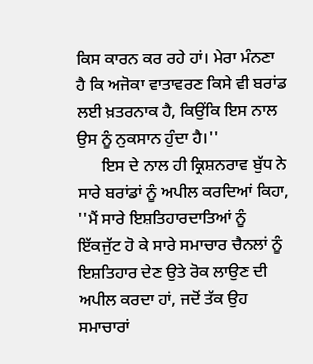ਕਿਸ ਕਾਰਨ ਕਰ ਰਹੇ ਹਾਂ। ਮੇਰਾ ਮੰਨਣਾ ਹੈ ਕਿ ਅਜੋਕਾ ਵਾਤਾਵਰਣ ਕਿਸੇ ਵੀ ਬਰਾਂਡ ਲਈ ਖ਼ਤਰਨਾਕ ਹੈ, ਕਿਉਂਕਿ ਇਸ ਨਾਲ ਉਸ ਨੂੰ ਨੁਕਸਾਨ ਹੁੰਦਾ ਹੈ।''
      ਇਸ ਦੇ ਨਾਲ ਹੀ ਕ੍ਰਿਸ਼ਨਰਾਵ ਬੁੱਧ ਨੇ ਸਾਰੇ ਬਰਾਂਡਾਂ ਨੂੰ ਅਪੀਲ ਕਰਦਿਆਂ ਕਿਹਾ, ''ਮੈਂ ਸਾਰੇ ਇਸ਼ਤਿਹਾਰਦਾਤਿਆਂ ਨੂੰ ਇੱਕਜੁੱਟ ਹੋ ਕੇ ਸਾਰੇ ਸਮਾਚਾਰ ਚੈਨਲਾਂ ਨੂੰ ਇਸ਼ਤਿਹਾਰ ਦੇਣ ਉਤੇ ਰੋਕ ਲਾਉਣ ਦੀ ਅਪੀਲ ਕਰਦਾ ਹਾਂ, ਜਦੋਂ ਤੱਕ ਉਹ ਸਮਾਚਾਰਾਂ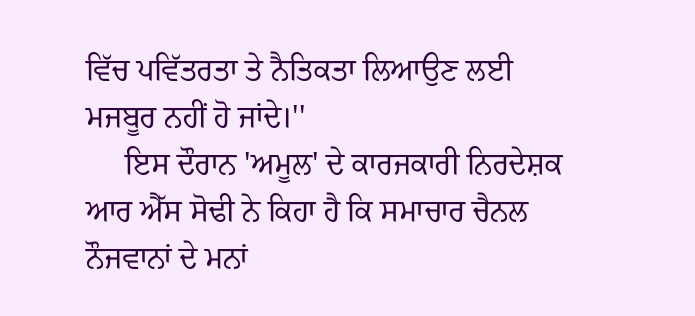ਵਿੱਚ ਪਵਿੱਤਰਤਾ ਤੇ ਨੈਤਿਕਤਾ ਲਿਆਉਣ ਲਈ ਮਜਬੂਰ ਨਹੀਂ ਹੋ ਜਾਂਦੇ।''
     ਇਸ ਦੌਰਾਨ 'ਅਮੂਲ' ਦੇ ਕਾਰਜਕਾਰੀ ਨਿਰਦੇਸ਼ਕ ਆਰ ਐੱਸ ਸੋਢੀ ਨੇ ਕਿਹਾ ਹੈ ਕਿ ਸਮਾਚਾਰ ਚੈਨਲ ਨੌਜਵਾਨਾਂ ਦੇ ਮਨਾਂ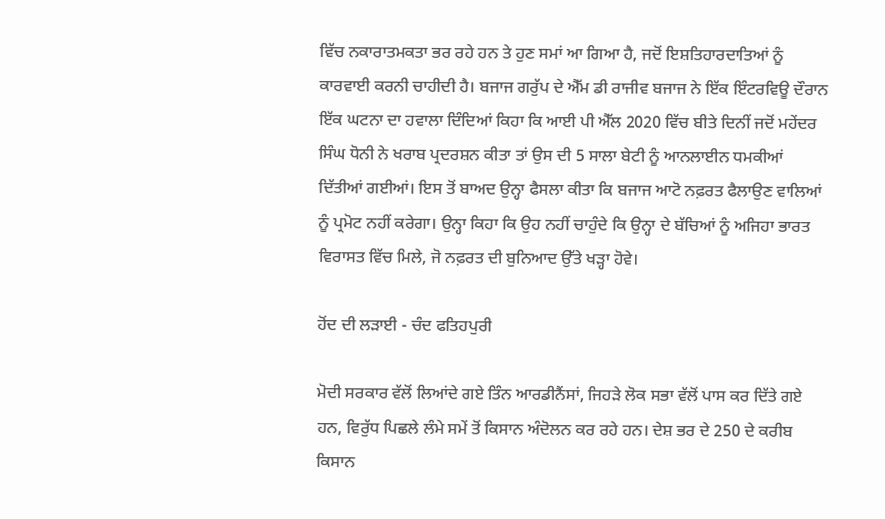ਵਿੱਚ ਨਕਾਰਾਤਮਕਤਾ ਭਰ ਰਹੇ ਹਨ ਤੇ ਹੁਣ ਸਮਾਂ ਆ ਗਿਆ ਹੈ, ਜਦੋਂ ਇਸ਼ਤਿਹਾਰਦਾਤਿਆਂ ਨੂੰ ਕਾਰਵਾਈ ਕਰਨੀ ਚਾਹੀਦੀ ਹੈ। ਬਜਾਜ ਗਰੁੱਪ ਦੇ ਐੱਮ ਡੀ ਰਾਜੀਵ ਬਜਾਜ ਨੇ ਇੱਕ ਇੰਟਰਵਿਊ ਦੌਰਾਨ ਇੱਕ ਘਟਨਾ ਦਾ ਹਵਾਲਾ ਦਿੰਦਿਆਂ ਕਿਹਾ ਕਿ ਆਈ ਪੀ ਐੱਲ 2020 ਵਿੱਚ ਬੀਤੇ ਦਿਨੀਂ ਜਦੋਂ ਮਹੇਂਦਰ ਸਿੰਘ ਧੋਨੀ ਨੇ ਖਰਾਬ ਪ੍ਰਦਰਸ਼ਨ ਕੀਤਾ ਤਾਂ ਉਸ ਦੀ 5 ਸਾਲਾ ਬੇਟੀ ਨੂੰ ਆਨਲਾਈਨ ਧਮਕੀਆਂ ਦਿੱਤੀਆਂ ਗਈਆਂ। ਇਸ ਤੋਂ ਬਾਅਦ ਉਨ੍ਹਾ ਫੈਸਲਾ ਕੀਤਾ ਕਿ ਬਜਾਜ ਆਟੋ ਨਫ਼ਰਤ ਫੈਲਾਉਣ ਵਾਲਿਆਂ ਨੂੰ ਪ੍ਰਮੋਟ ਨਹੀਂ ਕਰੇਗਾ। ਉਨ੍ਹਾ ਕਿਹਾ ਕਿ ਉਹ ਨਹੀਂ ਚਾਹੁੰਦੇ ਕਿ ਉਨ੍ਹਾ ਦੇ ਬੱਚਿਆਂ ਨੂੰ ਅਜਿਹਾ ਭਾਰਤ ਵਿਰਾਸਤ ਵਿੱਚ ਮਿਲੇ, ਜੋ ਨਫ਼ਰਤ ਦੀ ਬੁਨਿਆਦ ਉੱਤੇ ਖੜ੍ਹਾ ਹੋਵੇ।

ਹੋਂਦ ਦੀ ਲੜਾਈ - ਚੰਦ ਫਤਿਹਪੁਰੀ

ਮੋਦੀ ਸਰਕਾਰ ਵੱਲੋਂ ਲਿਆਂਦੇ ਗਏ ਤਿੰਨ ਆਰਡੀਨੈਂਸਾਂ, ਜਿਹੜੇ ਲੋਕ ਸਭਾ ਵੱਲੋਂ ਪਾਸ ਕਰ ਦਿੱਤੇ ਗਏ ਹਨ, ਵਿਰੁੱਧ ਪਿਛਲੇ ਲੰਮੇ ਸਮੇਂ ਤੋਂ ਕਿਸਾਨ ਅੰਦੋਲਨ ਕਰ ਰਹੇ ਹਨ। ਦੇਸ਼ ਭਰ ਦੇ 250 ਦੇ ਕਰੀਬ ਕਿਸਾਨ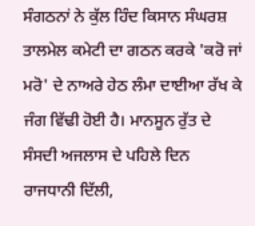ਸੰਗਠਨਾਂ ਨੇ ਕੁੱਲ ਹਿੰਦ ਕਿਸਾਨ ਸੰਘਰਸ਼ ਤਾਲਮੇਲ ਕਮੇਟੀ ਦਾ ਗਠਨ ਕਰਕੇ 'ਕਰੋ ਜਾਂ ਮਰੋ' ਦੇ ਨਾਅਰੇ ਹੇਠ ਲੰਮਾ ਦਾਈਆ ਰੱਖ ਕੇ ਜੰਗ ਵਿੱਢੀ ਹੋਈ ਹੈ। ਮਾਨਸੂਨ ਰੁੱਤ ਦੇ ਸੰਸਦੀ ਅਜਲਾਸ ਦੇ ਪਹਿਲੇ ਦਿਨ ਰਾਜਧਾਨੀ ਦਿੱਲੀ,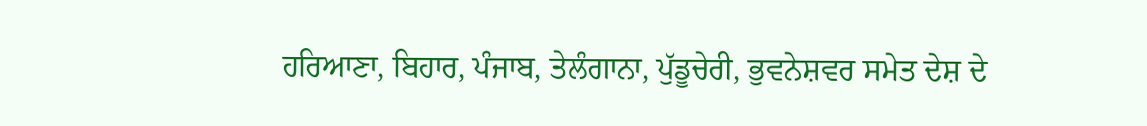ਹਰਿਆਣਾ, ਬਿਹਾਰ, ਪੰਜਾਬ, ਤੇਲੰਗਾਨਾ, ਪੁੱਡੂਚੇਰੀ, ਭੁਵਨੇਸ਼ਵਰ ਸਮੇਤ ਦੇਸ਼ ਦੇ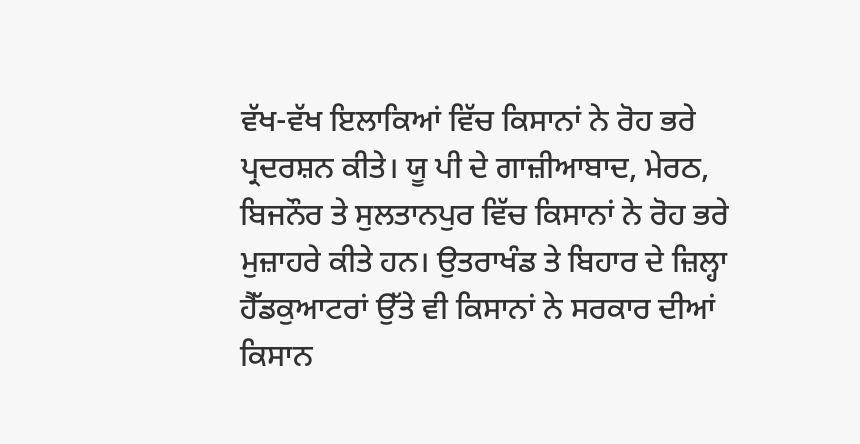ਵੱਖ-ਵੱਖ ਇਲਾਕਿਆਂ ਵਿੱਚ ਕਿਸਾਨਾਂ ਨੇ ਰੋਹ ਭਰੇ ਪ੍ਰਦਰਸ਼ਨ ਕੀਤੇ। ਯੂ ਪੀ ਦੇ ਗਾਜ਼ੀਆਬਾਦ, ਮੇਰਠ, ਬਿਜਨੌਰ ਤੇ ਸੁਲਤਾਨਪੁਰ ਵਿੱਚ ਕਿਸਾਨਾਂ ਨੇ ਰੋਹ ਭਰੇ ਮੁਜ਼ਾਹਰੇ ਕੀਤੇ ਹਨ। ਉਤਰਾਖੰਡ ਤੇ ਬਿਹਾਰ ਦੇ ਜ਼ਿਲ੍ਹਾ ਹੈੱਡਕੁਆਟਰਾਂ ਉੱਤੇ ਵੀ ਕਿਸਾਨਾਂ ਨੇ ਸਰਕਾਰ ਦੀਆਂ ਕਿਸਾਨ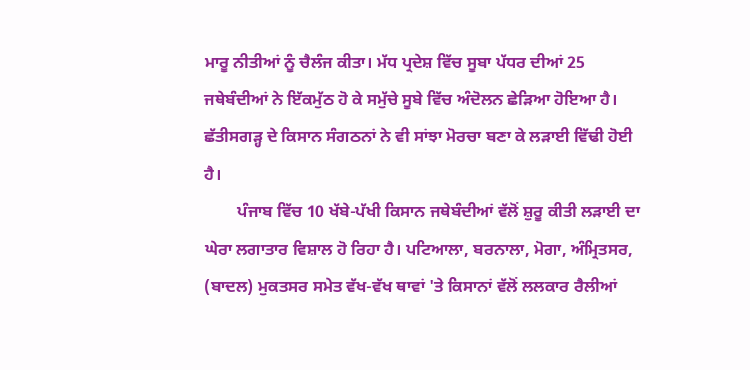ਮਾਰੂ ਨੀਤੀਆਂ ਨੂੰ ਚੈਲੰਜ ਕੀਤਾ। ਮੱਧ ਪ੍ਰਦੇਸ਼ ਵਿੱਚ ਸੂਬਾ ਪੱਧਰ ਦੀਆਂ 25 ਜਥੇਬੰਦੀਆਂ ਨੇ ਇੱਕਮੁੱਠ ਹੋ ਕੇ ਸਮੁੱਚੇ ਸੂਬੇ ਵਿੱਚ ਅੰਦੋਲਨ ਛੇੜਿਆ ਹੋਇਆ ਹੈ। ਛੱਤੀਸਗੜ੍ਹ ਦੇ ਕਿਸਾਨ ਸੰਗਠਨਾਂ ਨੇ ਵੀ ਸਾਂਝਾ ਮੋਰਚਾ ਬਣਾ ਕੇ ਲੜਾਈ ਵਿੱਢੀ ਹੋਈ ਹੈ।
        ਪੰਜਾਬ ਵਿੱਚ 10 ਖੱਬੇ-ਪੱਖੀ ਕਿਸਾਨ ਜਥੇਬੰਦੀਆਂ ਵੱਲੋਂ ਸ਼ੁਰੂ ਕੀਤੀ ਲੜਾਈ ਦਾ ਘੇਰਾ ਲਗਾਤਾਰ ਵਿਸ਼ਾਲ ਹੋ ਰਿਹਾ ਹੈ। ਪਟਿਆਲਾ, ਬਰਨਾਲਾ, ਮੋਗਾ, ਅੰਮ੍ਰਿਤਸਰ, (ਬਾਦਲ) ਮੁਕਤਸਰ ਸਮੇਤ ਵੱਖ-ਵੱਖ ਥਾਵਾਂ 'ਤੇ ਕਿਸਾਨਾਂ ਵੱਲੋਂ ਲਲਕਾਰ ਰੈਲੀਆਂ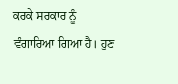ਕਰਕੇ ਸਰਕਾਰ ਨੂੰ ਵੰਗਾਰਿਆ ਗਿਆ ਹੈ। ਹੁਣ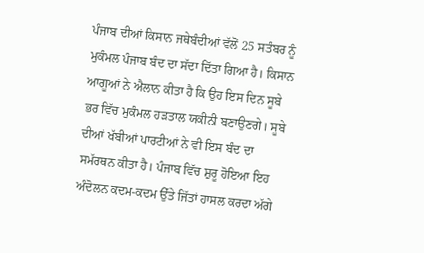ਪੰਜਾਬ ਦੀਆਂ ਕਿਸਾਨ ਜਥੇਬੰਦੀਆਂ ਵੱਲੋਂ 25 ਸਤੰਬਰ ਨੂੰ ਮੁਕੰਮਲ ਪੰਜਾਬ ਬੰਦ ਦਾ ਸੱਦਾ ਦਿੱਤਾ ਗਿਆ ਹੈ। ਕਿਸਾਨ ਆਗੂਆਂ ਨੇ ਐਲਾਨ ਕੀਤਾ ਹੈ ਕਿ ਉਹ ਇਸ ਦਿਨ ਸੂਬੇ ਭਰ ਵਿੱਚ ਮੁਕੰਮਲ ਹੜਤਾਲ ਯਕੀਨੀ ਬਣਾਉਣਗੇ। ਸੂਬੇ ਦੀਆਂ ਖੱਬੀਆਂ ਪਾਰਟੀਆਂ ਨੇ ਵੀ ਇਸ ਬੰਦ ਦਾ ਸਮੱਰਥਨ ਕੀਤਾ ਹੈ। ਪੰਜਾਬ ਵਿੱਚ ਸ਼ੁਰੂ ਹੋਇਆ ਇਹ ਅੰਦੋਲਨ ਕਦਮ-ਕਦਮ ਉੱਤੇ ਜਿੱਤਾਂ ਹਾਸਲ ਕਰਦਾ ਅੱਗੇ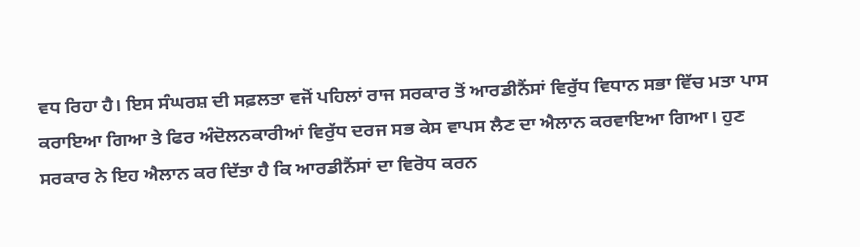ਵਧ ਰਿਹਾ ਹੈ। ਇਸ ਸੰਘਰਸ਼ ਦੀ ਸਫ਼ਲਤਾ ਵਜੋਂ ਪਹਿਲਾਂ ਰਾਜ ਸਰਕਾਰ ਤੋਂ ਆਰਡੀਨੈਂਸਾਂ ਵਿਰੁੱਧ ਵਿਧਾਨ ਸਭਾ ਵਿੱਚ ਮਤਾ ਪਾਸ ਕਰਾਇਆ ਗਿਆ ਤੇ ਫਿਰ ਅੰਦੋਲਨਕਾਰੀਆਂ ਵਿਰੁੱਧ ਦਰਜ ਸਭ ਕੇਸ ਵਾਪਸ ਲੈਣ ਦਾ ਐਲਾਨ ਕਰਵਾਇਆ ਗਿਆ। ਹੁਣ ਸਰਕਾਰ ਨੇ ਇਹ ਐਲਾਨ ਕਰ ਦਿੱਤਾ ਹੈ ਕਿ ਆਰਡੀਨੈਂਸਾਂ ਦਾ ਵਿਰੋਧ ਕਰਨ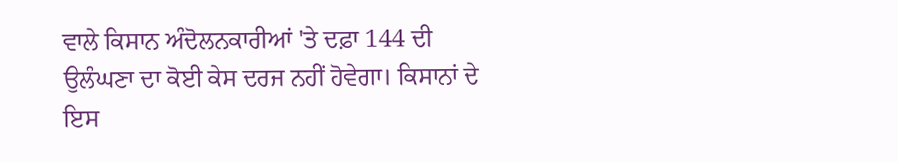ਵਾਲੇ ਕਿਸਾਨ ਅੰਦੋਲਨਕਾਰੀਆਂ 'ਤੇ ਦਫ਼ਾ 144 ਦੀ ਉਲੰਘਣਾ ਦਾ ਕੋਈ ਕੇਸ ਦਰਜ ਨਹੀਂ ਹੋਵੇਗਾ। ਕਿਸਾਨਾਂ ਦੇ ਇਸ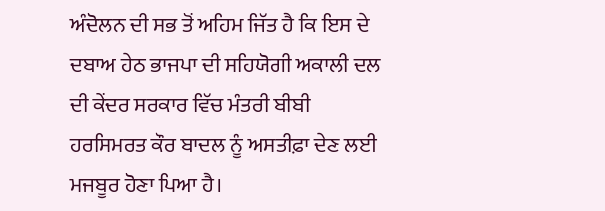ਅੰਦੋਲਨ ਦੀ ਸਭ ਤੋਂ ਅਹਿਮ ਜਿੱਤ ਹੈ ਕਿ ਇਸ ਦੇ ਦਬਾਅ ਹੇਠ ਭਾਜਪਾ ਦੀ ਸਹਿਯੋਗੀ ਅਕਾਲੀ ਦਲ ਦੀ ਕੇਂਦਰ ਸਰਕਾਰ ਵਿੱਚ ਮੰਤਰੀ ਬੀਬੀ ਹਰਸਿਮਰਤ ਕੌਰ ਬਾਦਲ ਨੂੰ ਅਸਤੀਫ਼ਾ ਦੇਣ ਲਈ ਮਜਬੂਰ ਹੋਣਾ ਪਿਆ ਹੈ।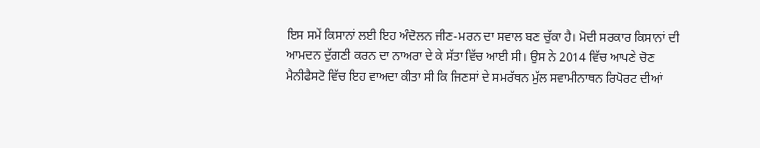ਇਸ ਸਮੇਂ ਕਿਸਾਨਾਂ ਲਈ ਇਹ ਅੰਦੋਲਨ ਜੀਣ-ਮਰਨ ਦਾ ਸਵਾਲ ਬਣ ਚੁੱਕਾ ਹੈ। ਮੋਦੀ ਸਰਕਾਰ ਕਿਸਾਨਾਂ ਦੀ ਆਮਦਨ ਦੁੱਗਣੀ ਕਰਨ ਦਾ ਨਾਅਰਾ ਦੇ ਕੇ ਸੱਤਾ ਵਿੱਚ ਆਈ ਸੀ। ਉਸ ਨੇ 2014 ਵਿੱਚ ਆਪਣੇ ਚੋਣ ਮੈਨੀਫੈਸਟੋ ਵਿੱਚ ਇਹ ਵਾਅਦਾ ਕੀਤਾ ਸੀ ਕਿ ਜਿਣਸਾਂ ਦੇ ਸਮਰੱਥਨ ਮੁੱਲ ਸਵਾਮੀਨਾਥਨ ਰਿਪੋਰਟ ਦੀਆਂ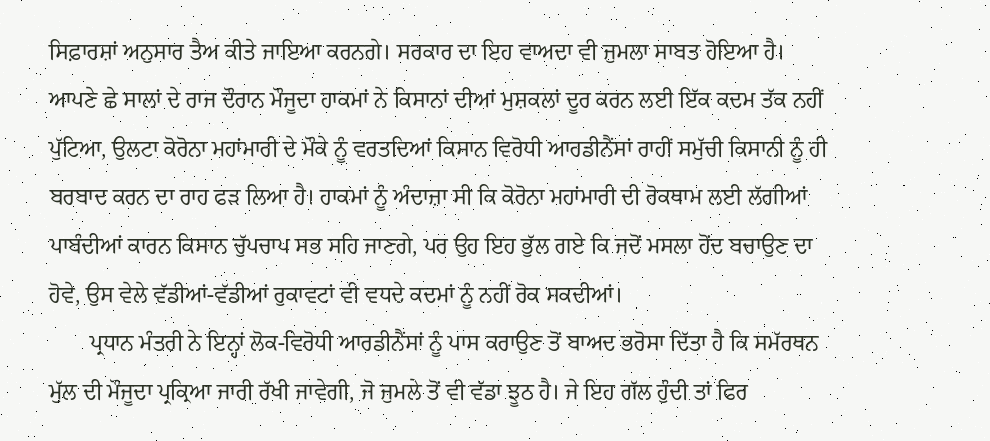ਸਿਫ਼ਾਰਸ਼ਾਂ ਅਨੁਸਾਰ ਤੈਅ ਕੀਤੇ ਜਾਇਆ ਕਰਨਗੇ। ਸਰਕਾਰ ਦਾ ਇਹ ਵਾਅਦਾ ਵੀ ਜੁਮਲਾ ਸਾਬਤ ਹੋਇਆ ਹੈ। ਆਪਣੇ ਛੇ ਸਾਲਾਂ ਦੇ ਰਾਜ ਦੌਰਾਨ ਮੌਜੂਦਾ ਹਾਕਮਾਂ ਨੇ ਕਿਸਾਨਾਂ ਦੀਆਂ ਮੁਸ਼ਕਲਾਂ ਦੂਰ ਕਰਨ ਲਈ ਇੱਕ ਕਦਮ ਤੱਕ ਨਹੀਂ ਪੁੱਟਿਆ, ਉਲਟਾ ਕੋਰੋਨਾ ਮਹਾਂਮਾਰੀ ਦੇ ਮੌਕੇ ਨੂੰ ਵਰਤਦਿਆਂ ਕਿਸਾਨ ਵਿਰੋਧੀ ਆਰਡੀਨੈਂਸਾਂ ਰਾਹੀਂ ਸਮੁੱਚੀ ਕਿਸਾਨੀ ਨੂੰ ਹੀ ਬਰਬਾਦ ਕਰਨ ਦਾ ਰਾਹ ਫੜ ਲਿਆ ਹੈ। ਹਾਕਮਾਂ ਨੂੰ ਅੰਦਾਜ਼ਾ ਸੀ ਕਿ ਕੋਰੋਨਾ ਮਹਾਂਮਾਰੀ ਦੀ ਰੋਕਥਾਮ ਲਈ ਲੱਗੀਆਂ ਪਾਬੰਦੀਆਂ ਕਾਰਨ ਕਿਸਾਨ ਚੁੱਪਚਾਪ ਸਭ ਸਹਿ ਜਾਣਗੇ, ਪਰ ਉਹ ਇਹ ਭੁੱਲ ਗਏ ਕਿ ਜਦੋਂ ਮਸਲਾ ਹੋਂਦ ਬਚਾਉਣ ਦਾ ਹੋਵੇ, ਉਸ ਵੇਲੇ ਵੱਡੀਆਂ-ਵੱਡੀਆਂ ਰੁਕਾਵਟਾਂ ਵੀ ਵਧਦੇ ਕਦਮਾਂ ਨੂੰ ਨਹੀਂ ਰੋਕ ਸਕਦੀਆਂ।
       ਪ੍ਰਧਾਨ ਮੰਤਰੀ ਨੇ ਇਨ੍ਹਾਂ ਲੋਕ-ਵਿਰੋਧੀ ਆਰਡੀਨੈਂਸਾਂ ਨੂੰ ਪਾਸ ਕਰਾਉਣ ਤੋਂ ਬਾਅਦ ਭਰੋਸਾ ਦਿੱਤਾ ਹੈ ਕਿ ਸਮੱਰਥਨ ਮੁੱਲ ਦੀ ਮੌਜੂਦਾ ਪ੍ਰਕ੍ਰਿਆ ਜਾਰੀ ਰੱਖੀ ਜਾਵੇਗੀ, ਜੋ ਜੁਮਲੇ ਤੋਂ ਵੀ ਵੱਡਾ ਝੂਠ ਹੈ। ਜੇ ਇਹ ਗੱਲ ਹੁੰਦੀ ਤਾਂ ਫਿਰ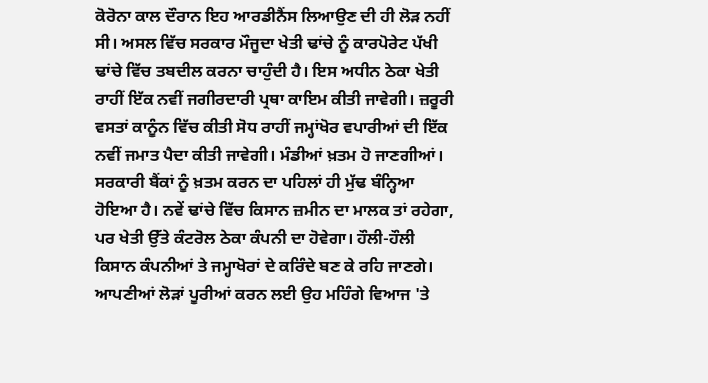ਕੋਰੋਨਾ ਕਾਲ ਦੌਰਾਨ ਇਹ ਆਰਡੀਨੈਂਸ ਲਿਆਉਣ ਦੀ ਹੀ ਲੋੜ ਨਹੀਂ ਸੀ। ਅਸਲ ਵਿੱਚ ਸਰਕਾਰ ਮੌਜੂਦਾ ਖੇਤੀ ਢਾਂਚੇ ਨੂੰ ਕਾਰਪੋਰੇਟ ਪੱਖੀ ਢਾਂਚੇ ਵਿੱਚ ਤਬਦੀਲ ਕਰਨਾ ਚਾਹੁੰਦੀ ਹੈ। ਇਸ ਅਧੀਨ ਠੇਕਾ ਖੇਤੀ ਰਾਹੀਂ ਇੱਕ ਨਵੀਂ ਜਗੀਰਦਾਰੀ ਪ੍ਰਥਾ ਕਾਇਮ ਕੀਤੀ ਜਾਵੇਗੀ। ਜ਼ਰੂਰੀ ਵਸਤਾਂ ਕਾਨੂੰਨ ਵਿੱਚ ਕੀਤੀ ਸੋਧ ਰਾਹੀਂ ਜਮ੍ਹਾਂਖੋਰ ਵਪਾਰੀਆਂ ਦੀ ਇੱਕ ਨਵੀਂ ਜਮਾਤ ਪੈਦਾ ਕੀਤੀ ਜਾਵੇਗੀ। ਮੰਡੀਆਂ ਖ਼ਤਮ ਹੋ ਜਾਣਗੀਆਂ। ਸਰਕਾਰੀ ਬੈਂਕਾਂ ਨੂੰ ਖ਼ਤਮ ਕਰਨ ਦਾ ਪਹਿਲਾਂ ਹੀ ਮੁੱਢ ਬੰਨ੍ਹਿਆ ਹੋਇਆ ਹੈ। ਨਵੇਂ ਢਾਂਚੇ ਵਿੱਚ ਕਿਸਾਨ ਜ਼ਮੀਨ ਦਾ ਮਾਲਕ ਤਾਂ ਰਹੇਗਾ, ਪਰ ਖੇਤੀ ਉੱਤੇ ਕੰਟਰੋਲ ਠੇਕਾ ਕੰਪਨੀ ਦਾ ਹੋਵੇਗਾ। ਹੌਲੀ-ਹੌਲੀ ਕਿਸਾਨ ਕੰਪਨੀਆਂ ਤੇ ਜਮ੍ਹਾਖੋਰਾਂ ਦੇ ਕਰਿੰਦੇ ਬਣ ਕੇ ਰਹਿ ਜਾਣਗੇ। ਆਪਣੀਆਂ ਲੋੜਾਂ ਪੂਰੀਆਂ ਕਰਨ ਲਈ ਉਹ ਮਹਿੰਗੇ ਵਿਆਜ 'ਤੇ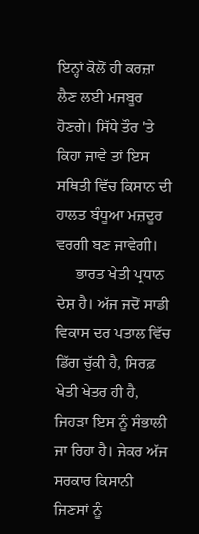ਇਨ੍ਹਾਂ ਕੋਲੋਂ ਹੀ ਕਰਜ਼ਾ ਲੈਣ ਲਈ ਮਜਬੂਰ ਹੋਣਗੇ। ਸਿੱਧੇ ਤੌਰ 'ਤੇ ਕਿਹਾ ਜਾਵੇ ਤਾਂ ਇਸ ਸਥਿਤੀ ਵਿੱਚ ਕਿਸਾਨ ਦੀ ਹਾਲਤ ਬੰਧੂਆ ਮਜ਼ਦੂਰ ਵਰਗੀ ਬਣ ਜਾਵੇਗੀ।
     ਭਾਰਤ ਖੇਤੀ ਪ੍ਰਧਾਨ ਦੇਸ਼ ਹੈ। ਅੱਜ ਜਦੋਂ ਸਾਡੀ ਵਿਕਾਸ ਦਰ ਪਤਾਲ ਵਿੱਚ ਡਿੱਗ ਚੁੱਕੀ ਹੈ, ਸਿਰਫ਼ ਖੇਤੀ ਖੇਤਰ ਹੀ ਹੈ, ਜਿਹੜਾ ਇਸ ਨੂੰ ਸੰਭਾਲੀ ਜਾ ਰਿਹਾ ਹੈ। ਜੇਕਰ ਅੱਜ ਸਰਕਾਰ ਕਿਸਾਨੀ ਜਿਣਸਾਂ ਨੂੰ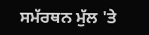ਸਮੱਰਥਨ ਮੁੱਲ 'ਤੇ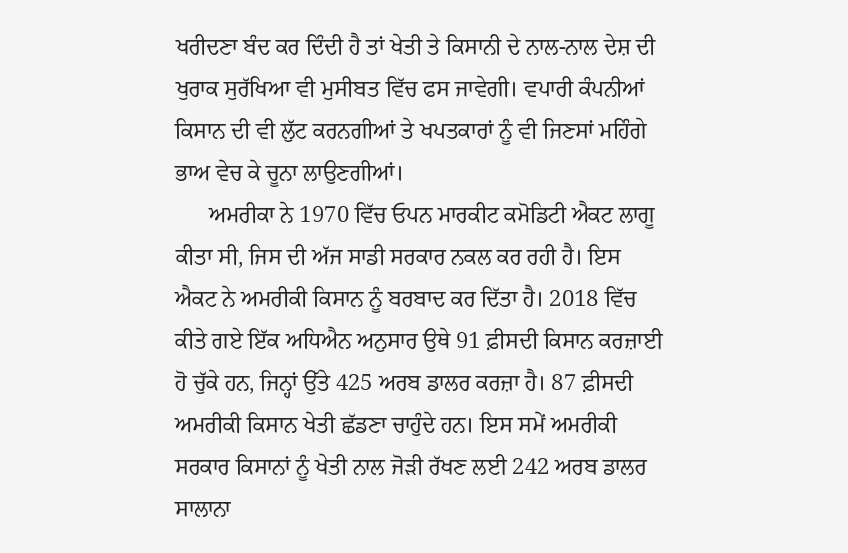ਖਰੀਦਣਾ ਬੰਦ ਕਰ ਦਿੰਦੀ ਹੈ ਤਾਂ ਖੇਤੀ ਤੇ ਕਿਸਾਨੀ ਦੇ ਨਾਲ-ਨਾਲ ਦੇਸ਼ ਦੀ ਖੁਰਾਕ ਸੁਰੱਖਿਆ ਵੀ ਮੁਸੀਬਤ ਵਿੱਚ ਫਸ ਜਾਵੇਗੀ। ਵਪਾਰੀ ਕੰਪਨੀਆਂ ਕਿਸਾਨ ਦੀ ਵੀ ਲੁੱਟ ਕਰਨਗੀਆਂ ਤੇ ਖਪਤਕਾਰਾਂ ਨੂੰ ਵੀ ਜਿਣਸਾਂ ਮਹਿੰਗੇ ਭਾਅ ਵੇਚ ਕੇ ਚੂਨਾ ਲਾਉਣਗੀਆਂ।
      ਅਮਰੀਕਾ ਨੇ 1970 ਵਿੱਚ ਓਪਨ ਮਾਰਕੀਟ ਕਮੋਡਿਟੀ ਐਕਟ ਲਾਗੂ ਕੀਤਾ ਸੀ, ਜਿਸ ਦੀ ਅੱਜ ਸਾਡੀ ਸਰਕਾਰ ਨਕਲ ਕਰ ਰਹੀ ਹੈ। ਇਸ ਐਕਟ ਨੇ ਅਮਰੀਕੀ ਕਿਸਾਨ ਨੂੰ ਬਰਬਾਦ ਕਰ ਦਿੱਤਾ ਹੈ। 2018 ਵਿੱਚ ਕੀਤੇ ਗਏ ਇੱਕ ਅਧਿਐਨ ਅਨੁਸਾਰ ਉਥੇ 91 ਫ਼ੀਸਦੀ ਕਿਸਾਨ ਕਰਜ਼ਾਈ ਹੋ ਚੁੱਕੇ ਹਨ, ਜਿਨ੍ਹਾਂ ਉੱਤੇ 425 ਅਰਬ ਡਾਲਰ ਕਰਜ਼ਾ ਹੈ। 87 ਫ਼ੀਸਦੀ ਅਮਰੀਕੀ ਕਿਸਾਨ ਖੇਤੀ ਛੱਡਣਾ ਚਾਹੁੰਦੇ ਹਨ। ਇਸ ਸਮੇਂ ਅਮਰੀਕੀ ਸਰਕਾਰ ਕਿਸਾਨਾਂ ਨੂੰ ਖੇਤੀ ਨਾਲ ਜੋੜੀ ਰੱਖਣ ਲਈ 242 ਅਰਬ ਡਾਲਰ ਸਾਲਾਨਾ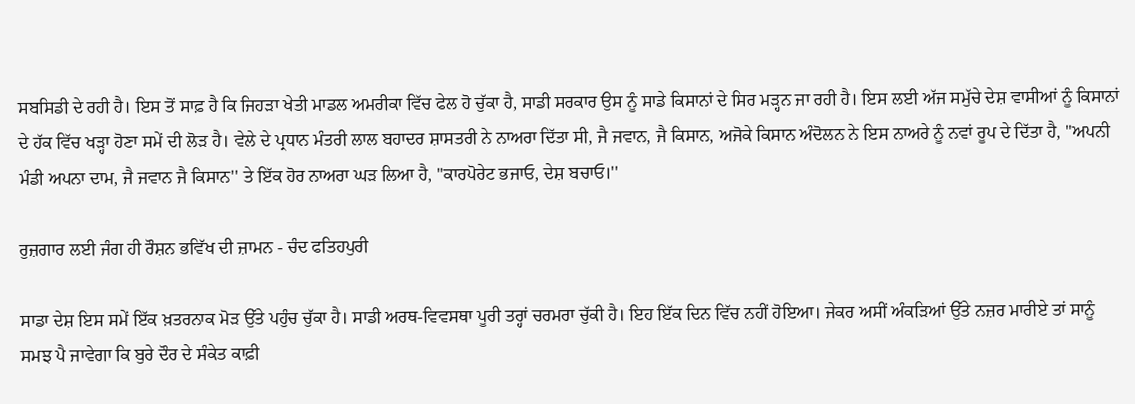ਸਬਸਿਡੀ ਦੇ ਰਹੀ ਹੈ। ਇਸ ਤੋਂ ਸਾਫ਼ ਹੈ ਕਿ ਜਿਹੜਾ ਖੇਤੀ ਮਾਡਲ ਅਮਰੀਕਾ ਵਿੱਚ ਫੇਲ ਹੋ ਚੁੱਕਾ ਹੈ, ਸਾਡੀ ਸਰਕਾਰ ਉਸ ਨੂੰ ਸਾਡੇ ਕਿਸਾਨਾਂ ਦੇ ਸਿਰ ਮੜ੍ਹਨ ਜਾ ਰਹੀ ਹੈ। ਇਸ ਲਈ ਅੱਜ ਸਮੁੱਚੇ ਦੇਸ਼ ਵਾਸੀਆਂ ਨੂੰ ਕਿਸਾਨਾਂ ਦੇ ਹੱਕ ਵਿੱਚ ਖੜ੍ਹਾ ਹੋਣਾ ਸਮੇਂ ਦੀ ਲੋੜ ਹੈ। ਵੇਲੇ ਦੇ ਪ੍ਰਧਾਨ ਮੰਤਰੀ ਲਾਲ ਬਹਾਦਰ ਸ਼ਾਸਤਰੀ ਨੇ ਨਾਅਰਾ ਦਿੱਤਾ ਸੀ, ਜੈ ਜਵਾਨ, ਜੈ ਕਿਸਾਨ, ਅਜੋਕੇ ਕਿਸਾਨ ਅੰਦੋਲਨ ਨੇ ਇਸ ਨਾਅਰੇ ਨੂੰ ਨਵਾਂ ਰੂਪ ਦੇ ਦਿੱਤਾ ਹੈ, ''ਅਪਨੀ ਮੰਡੀ ਅਪਨਾ ਦਾਮ, ਜੈ ਜਵਾਨ ਜੈ ਕਿਸਾਨ'' ਤੇ ਇੱਕ ਹੋਰ ਨਾਅਰਾ ਘੜ ਲਿਆ ਹੈ, ''ਕਾਰਪੋਰੇਟ ਭਜਾਓ, ਦੇਸ਼ ਬਚਾਓ।''

ਰੁਜ਼ਗਾਰ ਲਈ ਜੰਗ ਹੀ ਰੌਸ਼ਨ ਭਵਿੱਖ ਦੀ ਜ਼ਾਮਨ - ਚੰਦ ਫਤਿਹਪੁਰੀ

ਸਾਡਾ ਦੇਸ਼ ਇਸ ਸਮੇਂ ਇੱਕ ਖ਼ਤਰਨਾਕ ਮੋੜ ਉੱਤੇ ਪਹੁੰਚ ਚੁੱਕਾ ਹੈ। ਸਾਡੀ ਅਰਥ-ਵਿਵਸਥਾ ਪੂਰੀ ਤਰ੍ਹਾਂ ਚਰਮਰਾ ਚੁੱਕੀ ਹੈ। ਇਹ ਇੱਕ ਦਿਨ ਵਿੱਚ ਨਹੀਂ ਹੋਇਆ। ਜੇਕਰ ਅਸੀਂ ਅੰਕੜਿਆਂ ਉੱਤੇ ਨਜ਼ਰ ਮਾਰੀਏ ਤਾਂ ਸਾਨੂੰ ਸਮਝ ਪੈ ਜਾਵੇਗਾ ਕਿ ਬੁਰੇ ਦੌਰ ਦੇ ਸੰਕੇਤ ਕਾਫ਼ੀ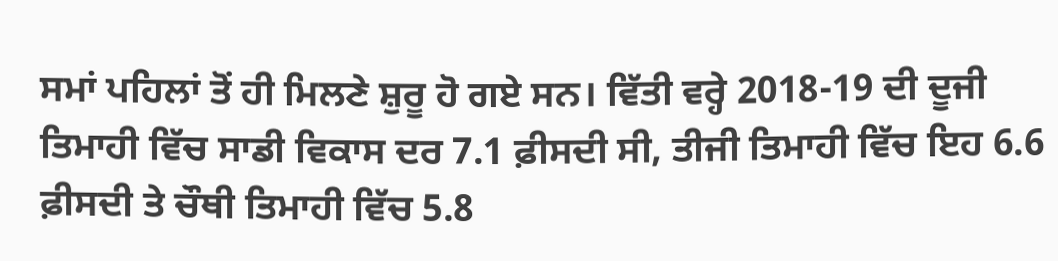ਸਮਾਂ ਪਹਿਲਾਂ ਤੋਂ ਹੀ ਮਿਲਣੇ ਸ਼ੁਰੂ ਹੋ ਗਏ ਸਨ। ਵਿੱਤੀ ਵਰ੍ਹੇ 2018-19 ਦੀ ਦੂਜੀ ਤਿਮਾਹੀ ਵਿੱਚ ਸਾਡੀ ਵਿਕਾਸ ਦਰ 7.1 ਫ਼ੀਸਦੀ ਸੀ, ਤੀਜੀ ਤਿਮਾਹੀ ਵਿੱਚ ਇਹ 6.6 ਫ਼ੀਸਦੀ ਤੇ ਚੌਥੀ ਤਿਮਾਹੀ ਵਿੱਚ 5.8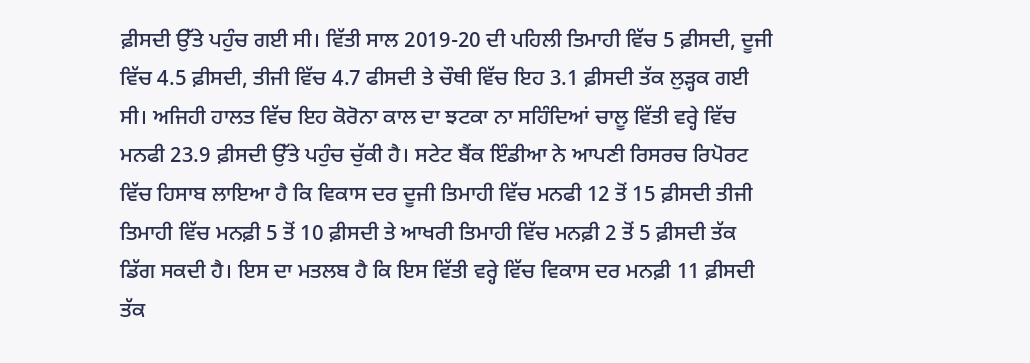ਫ਼ੀਸਦੀ ਉੱਤੇ ਪਹੁੰਚ ਗਈ ਸੀ। ਵਿੱਤੀ ਸਾਲ 2019-20 ਦੀ ਪਹਿਲੀ ਤਿਮਾਹੀ ਵਿੱਚ 5 ਫ਼ੀਸਦੀ, ਦੂਜੀ ਵਿੱਚ 4.5 ਫ਼ੀਸਦੀ, ਤੀਜੀ ਵਿੱਚ 4.7 ਫੀਸਦੀ ਤੇ ਚੌਥੀ ਵਿੱਚ ਇਹ 3.1 ਫ਼ੀਸਦੀ ਤੱਕ ਲੁੜ੍ਹਕ ਗਈ ਸੀ। ਅਜਿਹੀ ਹਾਲਤ ਵਿੱਚ ਇਹ ਕੋਰੋਨਾ ਕਾਲ ਦਾ ਝਟਕਾ ਨਾ ਸਹਿੰਦਿਆਂ ਚਾਲੂ ਵਿੱਤੀ ਵਰ੍ਹੇ ਵਿੱਚ ਮਨਫੀ 23.9 ਫ਼ੀਸਦੀ ਉੱਤੇ ਪਹੁੰਚ ਚੁੱਕੀ ਹੈ। ਸਟੇਟ ਬੈਂਕ ਇੰਡੀਆ ਨੇ ਆਪਣੀ ਰਿਸਰਚ ਰਿਪੋਰਟ ਵਿੱਚ ਹਿਸਾਬ ਲਾਇਆ ਹੈ ਕਿ ਵਿਕਾਸ ਦਰ ਦੂਜੀ ਤਿਮਾਹੀ ਵਿੱਚ ਮਨਫੀ 12 ਤੋਂ 15 ਫ਼ੀਸਦੀ ਤੀਜੀ ਤਿਮਾਹੀ ਵਿੱਚ ਮਨਫ਼ੀ 5 ਤੋਂ 10 ਫ਼ੀਸਦੀ ਤੇ ਆਖਰੀ ਤਿਮਾਹੀ ਵਿੱਚ ਮਨਫ਼ੀ 2 ਤੋਂ 5 ਫ਼ੀਸਦੀ ਤੱਕ ਡਿੱਗ ਸਕਦੀ ਹੈ। ਇਸ ਦਾ ਮਤਲਬ ਹੈ ਕਿ ਇਸ ਵਿੱਤੀ ਵਰ੍ਹੇ ਵਿੱਚ ਵਿਕਾਸ ਦਰ ਮਨਫ਼ੀ 11 ਫ਼ੀਸਦੀ ਤੱਕ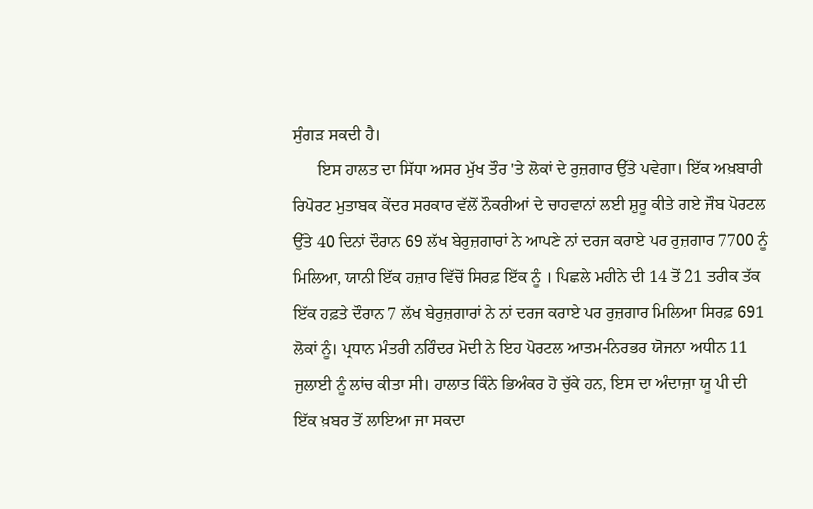ਸੁੰਗੜ ਸਕਦੀ ਹੈ।
      ਇਸ ਹਾਲਤ ਦਾ ਸਿੱਧਾ ਅਸਰ ਮੁੱਖ ਤੌਰ 'ਤੇ ਲੋਕਾਂ ਦੇ ਰੁਜ਼ਗਾਰ ਉੱਤੇ ਪਵੇਗਾ। ਇੱਕ ਅਖ਼ਬਾਰੀ ਰਿਪੋਰਟ ਮੁਤਾਬਕ ਕੇਂਦਰ ਸਰਕਾਰ ਵੱਲੋਂ ਨੌਕਰੀਆਂ ਦੇ ਚਾਹਵਾਨਾਂ ਲਈ ਸ਼ੁਰੂ ਕੀਤੇ ਗਏ ਜੌਬ ਪੋਰਟਲ ਉੱਤੇ 40 ਦਿਨਾਂ ਦੌਰਾਨ 69 ਲੱਖ ਬੇਰੁਜ਼ਗਾਰਾਂ ਨੇ ਆਪਣੇ ਨਾਂ ਦਰਜ ਕਰਾਏ ਪਰ ਰੁਜ਼ਗਾਰ 7700 ਨੂੰ ਮਿਲਿਆ, ਯਾਨੀ ਇੱਕ ਹਜ਼ਾਰ ਵਿੱਚੋਂ ਸਿਰਫ਼ ਇੱਕ ਨੂੰ । ਪਿਛਲੇ ਮਹੀਨੇ ਦੀ 14 ਤੋਂ 21 ਤਰੀਕ ਤੱਕ ਇੱਕ ਹਫ਼ਤੇ ਦੌਰਾਨ 7 ਲੱਖ ਬੇਰੁਜ਼ਗਾਰਾਂ ਨੇ ਨਾਂ ਦਰਜ ਕਰਾਏ ਪਰ ਰੁਜ਼ਗਾਰ ਮਿਲਿਆ ਸਿਰਫ਼ 691 ਲੋਕਾਂ ਨੂੰ। ਪ੍ਰਧਾਨ ਮੰਤਰੀ ਨਰਿੰਦਰ ਮੋਦੀ ਨੇ ਇਹ ਪੋਰਟਲ ਆਤਮ-ਨਿਰਭਰ ਯੋਜਨਾ ਅਧੀਨ 11 ਜੁਲਾਈ ਨੂੰ ਲਾਂਚ ਕੀਤਾ ਸੀ। ਹਾਲਾਤ ਕਿੰਨੇ ਭਿਅੰਕਰ ਹੋ ਚੁੱਕੇ ਹਨ, ਇਸ ਦਾ ਅੰਦਾਜ਼ਾ ਯੂ ਪੀ ਦੀ ਇੱਕ ਖ਼ਬਰ ਤੋਂ ਲਾਇਆ ਜਾ ਸਕਦਾ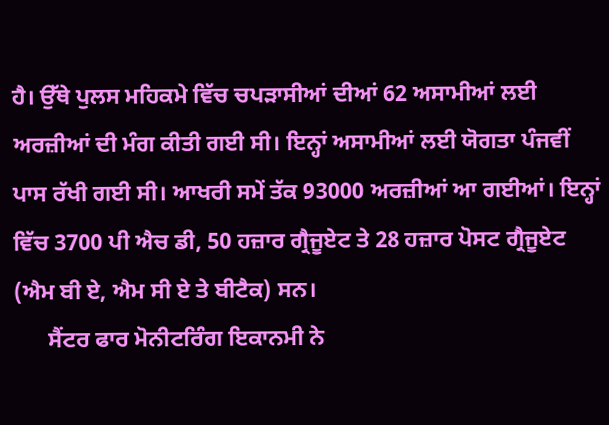ਹੈ। ਉੱਥੇ ਪੁਲਸ ਮਹਿਕਮੇ ਵਿੱਚ ਚਪੜਾਸੀਆਂ ਦੀਆਂ 62 ਅਸਾਮੀਆਂ ਲਈ ਅਰਜ਼ੀਆਂ ਦੀ ਮੰਗ ਕੀਤੀ ਗਈ ਸੀ। ਇਨ੍ਹਾਂ ਅਸਾਮੀਆਂ ਲਈ ਯੋਗਤਾ ਪੰਜਵੀਂ ਪਾਸ ਰੱਖੀ ਗਈ ਸੀ। ਆਖਰੀ ਸਮੇਂ ਤੱਕ 93000 ਅਰਜ਼ੀਆਂ ਆ ਗਈਆਂ। ਇਨ੍ਹਾਂ ਵਿੱਚ 3700 ਪੀ ਐਚ ਡੀ, 50 ਹਜ਼ਾਰ ਗ੍ਰੈਜੂਏਟ ਤੇ 28 ਹਜ਼ਾਰ ਪੋਸਟ ਗ੍ਰੈਜੂਏਟ (ਐਮ ਬੀ ਏ, ਐਮ ਸੀ ਏ ਤੇ ਬੀਟੈਕ) ਸਨ।
      ਸੈਂਟਰ ਫਾਰ ਮੋਨੀਟਰਿੰਗ ਇਕਾਨਮੀ ਨੇ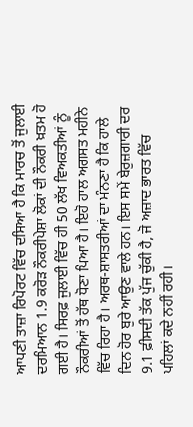ਆਪਣੀ ਤਾਜ਼ਾ ਰਿਪੋਰਟ ਵਿੱਚ ਦਸਿਆ ਹੈ ਕਿ ਮਾਰਚ ਤੋਂ ਜੁਲਾਈ ਦਰਮਿਆਨ 1.9 ਕਰੋੜ ਨੌਕਰੀਪੇਸ਼ਾ ਲੋਕਾਂ ਦੀ ਨੌਕਰੀ ਖ਼ਤਮ ਹੋ ਗਈ ਹੈ। ਸਿਰਫ਼ ਜੁਲਾਈ ਵਿੱਚ ਹੀ 50 ਲੱਖ ਵਿਅਕਤੀਆਂ ਨੂੰ ਨੌਕਰੀਆਂ ਤੋਂ ਹੱਥ ਧੋਣਾ ਪਿਆ ਹੈ। ਇਹੋ ਹਾਲ ਅਗਸਤ ਮਹੀਨੇ ਵਿੱਚ ਰਿਹਾ ਹੈ। ਅਰਥ-ਸ਼ਾਸਤਰੀਆਂ ਦਾ ਮੰਨਣਾ ਹੈ ਕਿ ਹਾਲੇ ਦਿਨ ਹੋਰ ਬੁਰੇ ਆਉਣ ਵਾਲੇ ਹਨ। ਇਸ ਸਮੇਂ ਬੇਰੁਜ਼ਗਾਰੀ ਦਰ 9.1 ਫ਼ੀਸਦੀ ਤੱਕ ਪੁੱਜ ਚੁੱਕੀ ਹੈ, ਜੋ ਅਜ਼ਾਦ ਭਾਰਤ ਵਿੱਚ ਪਹਿਲਾਂ ਕਦੇ ਨਹੀਂ ਰਹੀ।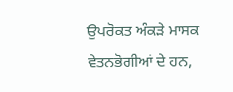ਉਪਰੋਕਤ ਅੰਕੜੇ ਮਾਸਕ ਵੇਤਨਭੋਗੀਆਂ ਦੇ ਹਨ,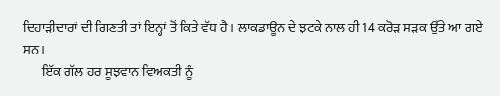ਦਿਹਾੜੀਦਾਰਾਂ ਦੀ ਗਿਣਤੀ ਤਾਂ ਇਨ੍ਹਾਂ ਤੋਂ ਕਿਤੇ ਵੱਧ ਹੈ। ਲਾਕਡਾਊਨ ਦੇ ਝਟਕੇ ਨਾਲ ਹੀ 14 ਕਰੋੜ ਸੜਕ ਉੱਤੇ ਆ ਗਏ ਸਨ।
       ਇੱਕ ਗੱਲ ਹਰ ਸੂਝਵਾਨ ਵਿਅਕਤੀ ਨੂੰ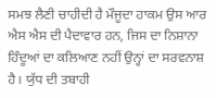ਸਮਝ ਲੈਣੀ ਚਾਹੀਦੀ ਹੈ ਮੌਜੂਦਾ ਹਾਕਮ ਉਸ ਆਰ ਐਸ ਐਸ ਦੀ ਪੈਦਾਵਾਰ ਹਨ, ਜਿਸ ਦਾ ਨਿਸ਼ਾਨਾ ਹਿੰਦੂਆਂ ਦਾ ਕਲਿਆਣ ਨਹੀਂ ਉਨ੍ਹਾਂ ਦਾ ਸਰਵਨਾਸ਼ ਹੈ। ਯੁੱਧ ਦੀ ਤਬਾਹੀ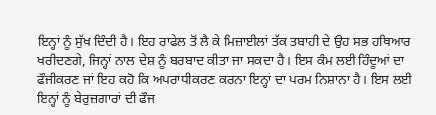ਇਨ੍ਹਾਂ ਨੂੰ ਸੁੱਖ ਦਿੰਦੀ ਹੈ। ਇਹ ਰਾਫੇਲ ਤੋਂ ਲੈ ਕੇ ਮਿਜ਼ਾਈਲਾਂ ਤੱਕ ਤਬਾਹੀ ਦੇ ਉਹ ਸਭ ਹਥਿਆਰ ਖਰੀਦਣਗੇ, ਜਿਨ੍ਹਾਂ ਨਾਲ ਦੇਸ਼ ਨੂੰ ਬਰਬਾਦ ਕੀਤਾ ਜਾ ਸਕਦਾ ਹੈ। ਇਸ ਕੰਮ ਲਈ ਹਿੰਦੂਆਂ ਦਾ ਫੌਜੀਕਰਣ ਜਾਂ ਇਹ ਕਹੋ ਕਿ ਅਪਰਾਧੀਕਰਣ ਕਰਨਾ ਇਨ੍ਹਾਂ ਦਾ ਪਰਮ ਨਿਸ਼ਾਨਾ ਹੈ। ਇਸ ਲਈ ਇਨ੍ਹਾਂ ਨੂੰ ਬੇਰੁਜ਼ਗਾਰਾਂ ਦੀ ਫੌਜ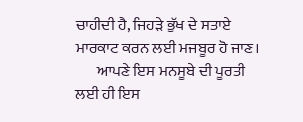ਚਾਹੀਦੀ ਹੈ, ਜਿਹੜੇ ਭੁੱਖ ਦੇ ਸਤਾਏ ਮਾਰਕਾਟ ਕਰਨ ਲਈ ਮਜਬੂਰ ਹੋ ਜਾਣ।
       ਆਪਣੇ ਇਸ ਮਨਸੂਬੇ ਦੀ ਪੂਰਤੀ ਲਈ ਹੀ ਇਸ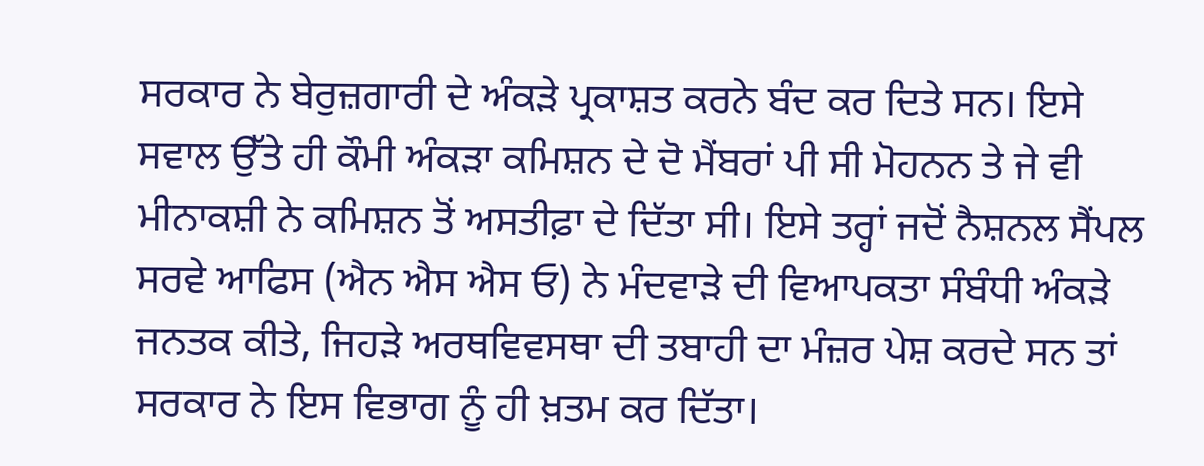ਸਰਕਾਰ ਨੇ ਬੇਰੁਜ਼ਗਾਰੀ ਦੇ ਅੰਕੜੇ ਪ੍ਰਕਾਸ਼ਤ ਕਰਨੇ ਬੰਦ ਕਰ ਦਿਤੇ ਸਨ। ਇਸੇ ਸਵਾਲ ਉੱਤੇ ਹੀ ਕੌਮੀ ਅੰਕੜਾ ਕਮਿਸ਼ਨ ਦੇ ਦੋ ਮੈਂਬਰਾਂ ਪੀ ਸੀ ਮੋਹਨਨ ਤੇ ਜੇ ਵੀ ਮੀਨਾਕਸ਼ੀ ਨੇ ਕਮਿਸ਼ਨ ਤੋਂ ਅਸਤੀਫ਼ਾ ਦੇ ਦਿੱਤਾ ਸੀ। ਇਸੇ ਤਰ੍ਹਾਂ ਜਦੋਂ ਨੈਸ਼ਨਲ ਸੈਂਪਲ ਸਰਵੇ ਆਫਿਸ (ਐਨ ਐਸ ਐਸ ਓ) ਨੇ ਮੰਦਵਾੜੇ ਦੀ ਵਿਆਪਕਤਾ ਸੰਬੰਧੀ ਅੰਕੜੇ ਜਨਤਕ ਕੀਤੇ, ਜਿਹੜੇ ਅਰਥਵਿਵਸਥਾ ਦੀ ਤਬਾਹੀ ਦਾ ਮੰਜ਼ਰ ਪੇਸ਼ ਕਰਦੇ ਸਨ ਤਾਂ ਸਰਕਾਰ ਨੇ ਇਸ ਵਿਭਾਗ ਨੂੰ ਹੀ ਖ਼ਤਮ ਕਰ ਦਿੱਤਾ।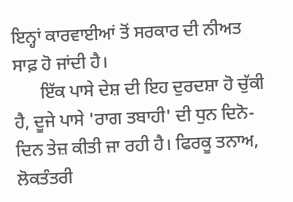ਇਨ੍ਹਾਂ ਕਾਰਵਾਈਆਂ ਤੋਂ ਸਰਕਾਰ ਦੀ ਨੀਅਤ ਸਾਫ਼ ਹੋ ਜਾਂਦੀ ਹੈ।
      ਇੱਕ ਪਾਸੇ ਦੇਸ਼ ਦੀ ਇਹ ਦੁਰਦਸ਼ਾ ਹੋ ਚੁੱਕੀ ਹੈ, ਦੂਜੇ ਪਾਸੇ 'ਰਾਗ ਤਬਾਹੀ' ਦੀ ਧੁਨ ਦਿਨੋ-ਦਿਨ ਤੇਜ਼ ਕੀਤੀ ਜਾ ਰਹੀ ਹੈ। ਫਿਰਕੂ ਤਨਾਅ, ਲੋਕਤੰਤਰੀ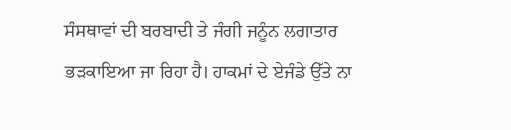ਸੰਸਥਾਵਾਂ ਦੀ ਬਰਬਾਦੀ ਤੇ ਜੰਗੀ ਜਨੂੰਨ ਲਗਾਤਾਰ ਭੜਕਾਇਆ ਜਾ ਰਿਹਾ ਹੈ। ਹਾਕਮਾਂ ਦੇ ਏਜੰਡੇ ਉੱਤੇ ਨਾ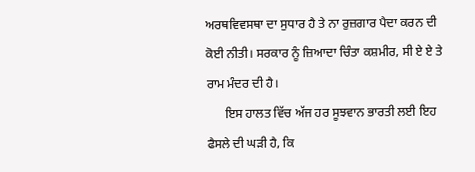ਅਰਥਵਿਵਸਥਾ ਦਾ ਸੁਧਾਰ ਹੈ ਤੇ ਨਾ ਰੁਜ਼ਗਾਰ ਪੈਦਾ ਕਰਨ ਦੀ ਕੋਈ ਨੀਤੀ। ਸਰਕਾਰ ਨੂੰ ਜ਼ਿਆਦਾ ਚਿੰਤਾ ਕਸ਼ਮੀਰ, ਸੀ ਏ ਏ ਤੇ ਰਾਮ ਮੰਦਰ ਦੀ ਹੈ।
      ਇਸ ਹਾਲਤ ਵਿੱਚ ਅੱਜ ਹਰ ਸੂਝਵਾਨ ਭਾਰਤੀ ਲਈ ਇਹ ਫੈਸਲੇ ਦੀ ਘੜੀ ਹੈ, ਕਿ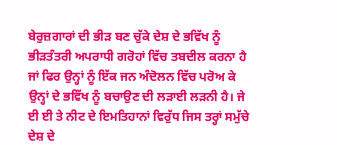ਬੇਰੁਜ਼ਗਾਰਾਂ ਦੀ ਭੀੜ ਬਣ ਚੁੱਕੇ ਦੇਸ਼ ਦੇ ਭਵਿੱਖ ਨੂੰ ਭੀੜਤੰਤਰੀ ਅਪਰਾਧੀ ਗਰੋਹਾਂ ਵਿੱਚ ਤਬਦੀਲ ਕਰਨਾ ਹੈ ਜਾਂ ਫਿਰ ਉਨ੍ਹਾਂ ਨੂੰ ਇੱਕ ਜਨ ਅੰਦੋਲਨ ਵਿੱਚ ਪਰੋਅ ਕੇ ਉਨ੍ਹਾਂ ਦੇ ਭਵਿੱਖ ਨੂੰ ਬਚਾਉਣ ਦੀ ਲੜਾਈ ਲੜਨੀ ਹੈ। ਜੇ ਈ ਈ ਤੇ ਨੀਟ ਦੇ ਇਮਤਿਹਾਨਾਂ ਵਿਰੁੱਧ ਜਿਸ ਤਰ੍ਹਾਂ ਸਮੁੱਚੇ ਦੇਸ਼ ਦੇ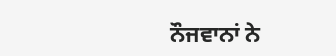ਨੌਜਵਾਨਾਂ ਨੇ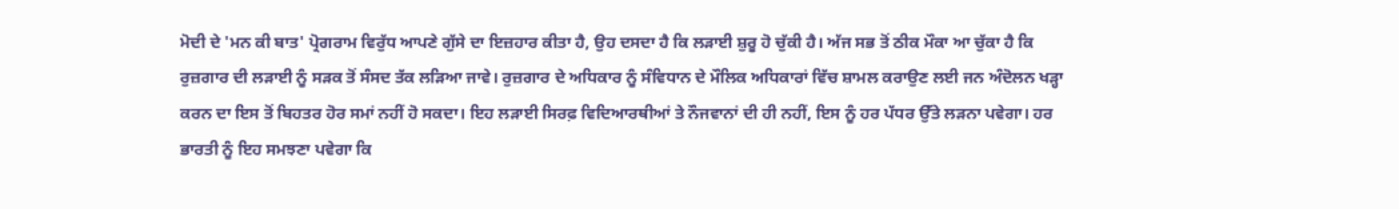ਮੋਦੀ ਦੇ 'ਮਨ ਕੀ ਬਾਤ' ਪ੍ਰੋਗਰਾਮ ਵਿਰੁੱਧ ਆਪਣੇ ਗੁੱਸੇ ਦਾ ਇਜ਼ਹਾਰ ਕੀਤਾ ਹੈ, ਉਹ ਦਸਦਾ ਹੈ ਕਿ ਲੜਾਈ ਸ਼ੁਰੂ ਹੋ ਚੁੱਕੀ ਹੈ। ਅੱਜ ਸਭ ਤੋਂ ਠੀਕ ਮੌਕਾ ਆ ਚੁੱਕਾ ਹੈ ਕਿ ਰੁਜ਼ਗਾਰ ਦੀ ਲੜਾਈ ਨੂੰ ਸੜਕ ਤੋਂ ਸੰਸਦ ਤੱਕ ਲੜਿਆ ਜਾਵੇ। ਰੁਜ਼ਗਾਰ ਦੇ ਅਧਿਕਾਰ ਨੂੰ ਸੰਵਿਧਾਨ ਦੇ ਮੌਲਿਕ ਅਧਿਕਾਰਾਂ ਵਿੱਚ ਸ਼ਾਮਲ ਕਰਾਉਣ ਲਈ ਜਨ ਅੰਦੋਲਨ ਖੜ੍ਹਾ ਕਰਨ ਦਾ ਇਸ ਤੋਂ ਬਿਹਤਰ ਹੋਰ ਸਮਾਂ ਨਹੀਂ ਹੋ ਸਕਦਾ। ਇਹ ਲੜਾਈ ਸਿਰਫ਼ ਵਿਦਿਆਰਥੀਆਂ ਤੇ ਨੌਜਵਾਨਾਂ ਦੀ ਹੀ ਨਹੀਂ, ਇਸ ਨੂੰ ਹਰ ਪੱਧਰ ਉੱਤੇ ਲੜਨਾ ਪਵੇਗਾ। ਹਰ ਭਾਰਤੀ ਨੂੰ ਇਹ ਸਮਝਣਾ ਪਵੇਗਾ ਕਿ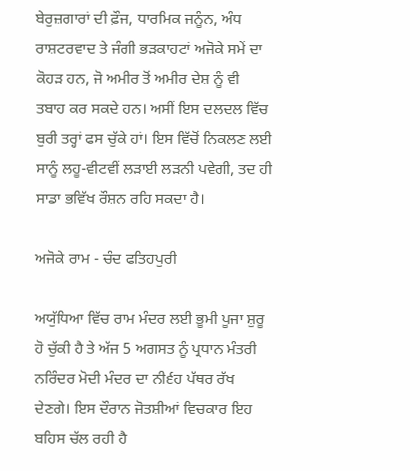ਬੇਰੁਜ਼ਗਾਰਾਂ ਦੀ ਫ਼ੌਜ, ਧਾਰਮਿਕ ਜਨੂੰਨ, ਅੰਧ ਰਾਸ਼ਟਰਵਾਦ ਤੇ ਜੰਗੀ ਭੜਕਾਹਟਾਂ ਅਜੋਕੇ ਸਮੇਂ ਦਾ ਕੋਹੜ ਹਨ, ਜੋ ਅਮੀਰ ਤੋਂ ਅਮੀਰ ਦੇਸ਼ ਨੂੰ ਵੀ ਤਬਾਹ ਕਰ ਸਕਦੇ ਹਨ। ਅਸੀਂ ਇਸ ਦਲਦਲ ਵਿੱਚ ਬੁਰੀ ਤਰ੍ਹਾਂ ਫਸ ਚੁੱਕੇ ਹਾਂ। ਇਸ ਵਿੱਚੋਂ ਨਿਕਲਣ ਲਈ ਸਾਨੂੰ ਲਹੂ-ਵੀਟਵੀਂ ਲੜਾਈ ਲੜਨੀ ਪਵੇਗੀ, ਤਦ ਹੀ ਸਾਡਾ ਭਵਿੱਖ ਰੌਸ਼ਨ ਰਹਿ ਸਕਦਾ ਹੈ।

ਅਜੋਕੇ ਰਾਮ - ਚੰਦ ਫਤਿਹਪੁਰੀ

ਅਯੁੱਧਿਆ ਵਿੱਚ ਰਾਮ ਮੰਦਰ ਲਈ ਭੂਮੀ ਪੂਜਾ ਸ਼ੁਰੂ ਹੋ ਚੁੱਕੀ ਹੈ ਤੇ ਅੱਜ 5 ਅਗਸਤ ਨੂੰ ਪ੍ਰਧਾਨ ਮੰਤਰੀ ਨਰਿੰਦਰ ਮੋਦੀ ਮੰਦਰ ਦਾ ਨੀ੬ਂਹ ਪੱਥਰ ਰੱਖ ਦੇਣਗੇ। ਇਸ ਦੌਰਾਨ ਜੋਤਸ਼ੀਆਂ ਵਿਚਕਾਰ ਇਹ ਬਹਿਸ ਚੱਲ ਰਹੀ ਹੈ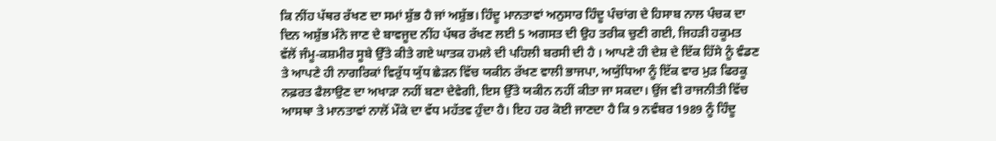ਕਿ ਨੀਂਹ ਪੱਥਰ ਰੱਖਣ ਦਾ ਸਮਾਂ ਸ਼ੁੱਭ ਹੈ ਜਾਂ ਅਸ਼ੁੱਭ। ਹਿੰਦੂ ਮਾਨਤਾਵਾਂ ਅਨੁਸਾਰ ਹਿੰਦੂ ਪੰਚਾਂਗ ਦੇ ਹਿਸਾਬ ਨਾਲ ਪੰਚਕ ਦਾ ਦਿਨ ਅਸ਼ੁੱਭ ਮੰਨੇ ਜਾਣ ਦੇ ਬਾਵਜੂਦ ਨੀਂਹ ਪੱਥਰ ਰੱਖਣ ਲਈ 5 ਅਗਸਤ ਦੀ ਉਹ ਤਰੀਕ ਚੁਣੀ ਗਈ, ਜਿਹੜੀ ਹਕੂਮਤ ਵੱਲੋਂ ਜੰਮੂ-ਕਸ਼ਮੀਰ ਸੂਬੇ ਉੱਤੇ ਕੀਤੇ ਗਏ ਘਾਤਕ ਹਮਲੇ ਦੀ ਪਹਿਲੀ ਬਰਸੀ ਦੀ ਹੈ । ਆਪਣੇ ਹੀ ਦੇਸ਼ ਦੇ ਇੱਕ ਹਿੱਸੇ ਨੂੰ ਵੰਡਣ ਤੇ ਆਪਣੇ ਹੀ ਨਾਗਰਿਕਾਂ ਵਿਰੁੱਧ ਯੁੱਧ ਛੇੜਨ ਵਿੱਚ ਯਕੀਨ ਰੱਖਣ ਵਾਲੀ ਭਾਜਪਾ, ਅਯੁੱਧਿਆ ਨੂੰ ਇੱਕ ਵਾਰ ਮੁੜ ਫਿਰਕੂ ਨਫ਼ਰਤ ਫੈਲਾਉਣ ਦਾ ਅਖਾੜਾ ਨਹੀਂ ਬਣਾ ਦੇਵੇਗੀ, ਇਸ ਉੱਤੇ ਯਕੀਨ ਨਹੀਂ ਕੀਤਾ ਜਾ ਸਕਦਾ। ਉਂਜ ਵੀ ਰਾਜਨੀਤੀ ਵਿੱਚ ਆਸਥਾ ਤੇ ਮਾਨਤਾਵਾਂ ਨਾਲੋਂ ਮੌਕੇ ਦਾ ਵੱਧ ਮਹੱਤਵ ਹੁੰਦਾ ਹੈ। ਇਹ ਹਰ ਕੋਈ ਜਾਣਦਾ ਹੈ ਕਿ 9 ਨਵੰਬਰ 1989 ਨੂੰ ਹਿੰਦੂ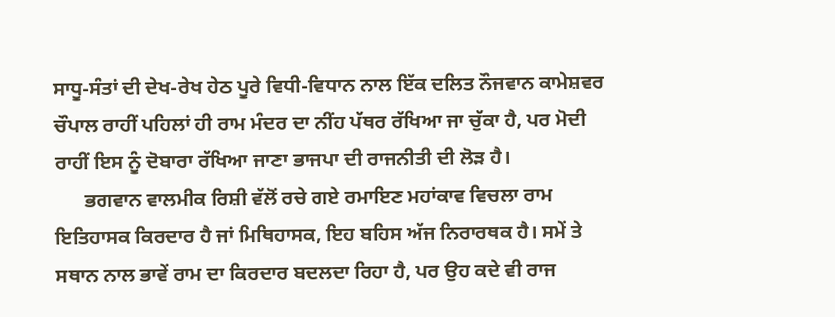ਸਾਧੂ-ਸੰਤਾਂ ਦੀ ਦੇਖ-ਰੇਖ ਹੇਠ ਪੂਰੇ ਵਿਧੀ-ਵਿਧਾਨ ਨਾਲ ਇੱਕ ਦਲਿਤ ਨੌਜਵਾਨ ਕਾਮੇਸ਼ਵਰ ਚੌਪਾਲ ਰਾਹੀਂ ਪਹਿਲਾਂ ਹੀ ਰਾਮ ਮੰਦਰ ਦਾ ਨੀਂਹ ਪੱਥਰ ਰੱਖਿਆ ਜਾ ਚੁੱਕਾ ਹੈ, ਪਰ ਮੋਦੀ ਰਾਹੀਂ ਇਸ ਨੂੰ ਦੋਬਾਰਾ ਰੱਖਿਆ ਜਾਣਾ ਭਾਜਪਾ ਦੀ ਰਾਜਨੀਤੀ ਦੀ ਲੋੜ ਹੈ।
      ਭਗਵਾਨ ਵਾਲਮੀਕ ਰਿਸ਼ੀ ਵੱਲੋਂ ਰਚੇ ਗਏ ਰਮਾਇਣ ਮਹਾਂਕਾਵ ਵਿਚਲਾ ਰਾਮ ਇਤਿਹਾਸਕ ਕਿਰਦਾਰ ਹੈ ਜਾਂ ਮਿਥਿਹਾਸਕ, ਇਹ ਬਹਿਸ ਅੱਜ ਨਿਰਾਰਥਕ ਹੈ। ਸਮੇਂ ਤੇ ਸਥਾਨ ਨਾਲ ਭਾਵੇਂ ਰਾਮ ਦਾ ਕਿਰਦਾਰ ਬਦਲਦਾ ਰਿਹਾ ਹੈ, ਪਰ ਉਹ ਕਦੇ ਵੀ ਰਾਜ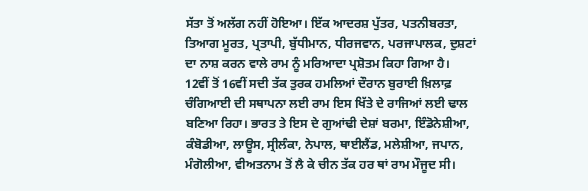ਸੱਤਾ ਤੋਂ ਅਲੱਗ ਨਹੀਂ ਹੋਇਆ। ਇੱਕ ਆਦਰਸ਼ ਪੁੱਤਰ, ਪਤਨੀਬਰਤਾ, ਤਿਆਗ ਮੂਰਤ, ਪ੍ਰਤਾਪੀ, ਬੁੱਧੀਮਾਨ, ਧੀਰਜਵਾਨ, ਪਰਜਾਪਾਲਕ, ਦੁਸ਼ਟਾਂ ਦਾ ਨਾਸ਼ ਕਰਨ ਵਾਲੇ ਰਾਮ ਨੂੰ ਮਰਿਆਦਾ ਪ੍ਰਸ਼ੋਤਮ ਕਿਹਾ ਗਿਆ ਹੈ। 12ਵੀਂ ਤੋਂ 16ਵੀਂ ਸਦੀ ਤੱਕ ਤੁਰਕ ਹਮਲਿਆਂ ਦੌਰਾਨ ਬੁਰਾਈ ਖ਼ਿਲਾਫ਼ ਚੰਗਿਆਈ ਦੀ ਸਥਾਪਨਾ ਲਈ ਰਾਮ ਇਸ ਖਿੱਤੇ ਦੇ ਰਾਜਿਆਂ ਲਈ ਢਾਲ ਬਣਿਆ ਰਿਹਾ। ਭਾਰਤ ਤੇ ਇਸ ਦੇ ਗੁਆਂਢੀ ਦੇਸ਼ਾਂ ਬਰਮਾ, ਇੰਡੋਨੇਸ਼ੀਆ, ਕੰਬੋਡੀਆ, ਲਾਊਸ, ਸ੍ਰੀਲੰਕਾ, ਨੇਪਾਲ, ਥਾਈਲੈਂਡ, ਮਲੇਸ਼ੀਆ, ਜਪਾਨ, ਮੰਗੋਲੀਆ, ਵੀਅਤਨਾਮ ਤੋਂ ਲੈ ਕੇ ਚੀਨ ਤੱਕ ਹਰ ਥਾਂ ਰਾਮ ਮੌਜੂਦ ਸੀ।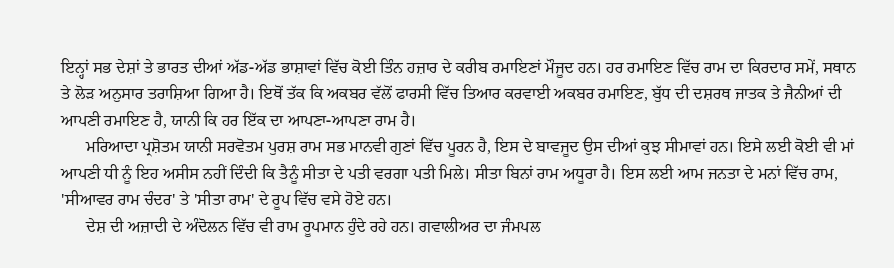ਇਨ੍ਹਾਂ ਸਭ ਦੇਸ਼ਾਂ ਤੇ ਭਾਰਤ ਦੀਆਂ ਅੱਡ-ਅੱਡ ਭਾਸ਼ਾਵਾਂ ਵਿੱਚ ਕੋਈ ਤਿੰਨ ਹਜ਼ਾਰ ਦੇ ਕਰੀਬ ਰਮਾਇਣਾਂ ਮੌਜੂਦ ਹਨ। ਹਰ ਰਮਾਇਣ ਵਿੱਚ ਰਾਮ ਦਾ ਕਿਰਦਾਰ ਸਮੇਂ, ਸਥਾਨ ਤੇ ਲੋੜ ਅਨੁਸਾਰ ਤਰਾਸ਼ਿਆ ਗਿਆ ਹੈ। ਇਥੋਂ ਤੱਕ ਕਿ ਅਕਬਰ ਵੱਲੋਂ ਫਾਰਸੀ ਵਿੱਚ ਤਿਆਰ ਕਰਵਾਈ ਅਕਬਰ ਰਮਾਇਣ, ਬੁੱਧ ਦੀ ਦਸ਼ਰਥ ਜਾਤਕ ਤੇ ਜੈਨੀਆਂ ਦੀ ਆਪਣੀ ਰਮਾਇਣ ਹੈ, ਯਾਨੀ ਕਿ ਹਰ ਇੱਕ ਦਾ ਆਪਣਾ-ਆਪਣਾ ਰਾਮ ਹੈ।
      ਮਰਿਆਦਾ ਪ੍ਰਸ਼ੋਤਮ ਯਾਨੀ ਸਰਵੋਤਮ ਪੁਰਸ਼ ਰਾਮ ਸਭ ਮਾਨਵੀ ਗੁਣਾਂ ਵਿੱਚ ਪੂਰਨ ਹੈ, ਇਸ ਦੇ ਬਾਵਜੂਦ ਉਸ ਦੀਆਂ ਕੁਝ ਸੀਮਾਵਾਂ ਹਨ। ਇਸੇ ਲਈ ਕੋਈ ਵੀ ਮਾਂ ਆਪਣੀ ਧੀ ਨੂੰ ਇਹ ਅਸੀਸ ਨਹੀਂ ਦਿੰਦੀ ਕਿ ਤੈਨੂੰ ਸੀਤਾ ਦੇ ਪਤੀ ਵਰਗਾ ਪਤੀ ਮਿਲੇ। ਸੀਤਾ ਬਿਨਾਂ ਰਾਮ ਅਧੂਰਾ ਹੈ। ਇਸ ਲਈ ਆਮ ਜਨਤਾ ਦੇ ਮਨਾਂ ਵਿੱਚ ਰਾਮ, 'ਸੀਆਵਰ ਰਾਮ ਚੰਦਰ' ਤੇ 'ਸੀਤਾ ਰਾਮ' ਦੇ ਰੂਪ ਵਿੱਚ ਵਸੇ ਹੋਏ ਹਨ।
      ਦੇਸ਼ ਦੀ ਅਜ਼ਾਦੀ ਦੇ ਅੰਦੋਲਨ ਵਿੱਚ ਵੀ ਰਾਮ ਰੂਪਮਾਨ ਹੁੰਦੇ ਰਹੇ ਹਨ। ਗਵਾਲੀਅਰ ਦਾ ਜੰਮਪਲ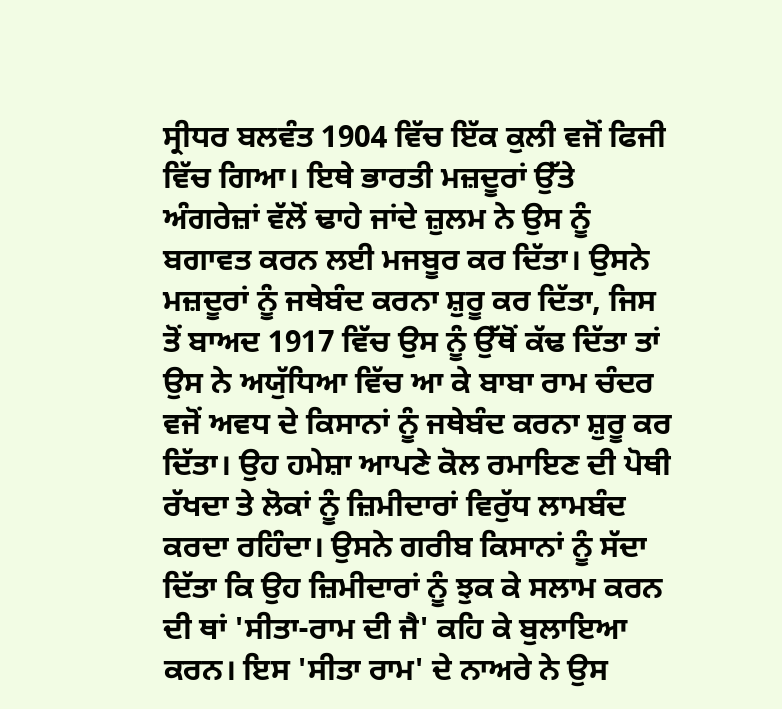ਸ੍ਰੀਧਰ ਬਲਵੰਤ 1904 ਵਿੱਚ ਇੱਕ ਕੁਲੀ ਵਜੋਂ ਫਿਜੀ ਵਿੱਚ ਗਿਆ। ਇਥੇ ਭਾਰਤੀ ਮਜ਼ਦੂਰਾਂ ਉੱਤੇ ਅੰਗਰੇਜ਼ਾਂ ਵੱਲੋਂ ਢਾਹੇ ਜਾਂਦੇ ਜ਼ੁਲਮ ਨੇ ਉਸ ਨੂੰ ਬਗਾਵਤ ਕਰਨ ਲਈ ਮਜਬੂਰ ਕਰ ਦਿੱਤਾ। ਉਸਨੇ ਮਜ਼ਦੂਰਾਂ ਨੂੰ ਜਥੇਬੰਦ ਕਰਨਾ ਸ਼ੁਰੂ ਕਰ ਦਿੱਤਾ, ਜਿਸ ਤੋਂ ਬਾਅਦ 1917 ਵਿੱਚ ਉਸ ਨੂੰ ਉੱਥੋਂ ਕੱਢ ਦਿੱਤਾ ਤਾਂ ਉਸ ਨੇ ਅਯੁੱਧਿਆ ਵਿੱਚ ਆ ਕੇ ਬਾਬਾ ਰਾਮ ਚੰਦਰ ਵਜੋਂ ਅਵਧ ਦੇ ਕਿਸਾਨਾਂ ਨੂੰ ਜਥੇਬੰਦ ਕਰਨਾ ਸ਼ੁਰੂ ਕਰ ਦਿੱਤਾ। ਉਹ ਹਮੇਸ਼ਾ ਆਪਣੇ ਕੋਲ ਰਮਾਇਣ ਦੀ ਪੋਥੀ ਰੱਖਦਾ ਤੇ ਲੋਕਾਂ ਨੂੰ ਜ਼ਿਮੀਦਾਰਾਂ ਵਿਰੁੱਧ ਲਾਮਬੰਦ ਕਰਦਾ ਰਹਿੰਦਾ। ਉਸਨੇ ਗਰੀਬ ਕਿਸਾਨਾਂ ਨੂੰ ਸੱਦਾ ਦਿੱਤਾ ਕਿ ਉਹ ਜ਼ਿਮੀਦਾਰਾਂ ਨੂੰ ਝੁਕ ਕੇ ਸਲਾਮ ਕਰਨ ਦੀ ਥਾਂ 'ਸੀਤਾ-ਰਾਮ ਦੀ ਜੈ' ਕਹਿ ਕੇ ਬੁਲਾਇਆ ਕਰਨ। ਇਸ 'ਸੀਤਾ ਰਾਮ' ਦੇ ਨਾਅਰੇ ਨੇ ਉਸ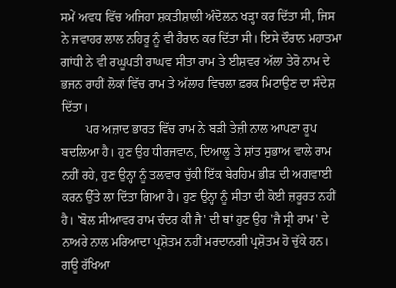ਸਮੇਂ ਅਵਧ ਵਿੱਚ ਅਜਿਹਾ ਸ਼ਕਤੀਸ਼ਾਲੀ ਅੰਦੋਲਨ ਖੜ੍ਹਾ ਕਰ ਦਿੱਤਾ ਸੀ, ਜਿਸ ਨੇ ਜਵਾਹਰ ਲਾਲ ਨਹਿਰੂ ਨੂੰ ਵੀ ਹੈਰਾਨ ਕਰ ਦਿੱਤਾ ਸੀ। ਇਸੇ ਦੌਰਾਨ ਮਹਾਤਮਾ ਗਾਂਧੀ ਨੇ ਵੀ ਰਘੂਪਤੀ ਰਾਘਵ ਸੀਤਾ ਰਾਮ ਤੇ ਈਸ਼ਵਰ ਅੱਲਾ ਤੇਰੋ ਨਾਮ ਦੇ ਭਜਨ ਰਾਹੀਂ ਲੋਕਾਂ ਵਿੱਚ ਰਾਮ ਤੇ ਅੱਲਾਹ ਵਿਚਲਾ ਫ਼ਰਕ ਮਿਟਾਉਣ ਦਾ ਸੰਦੇਸ਼ ਦਿੱਤਾ।
        ਪਰ ਅਜ਼ਾਦ ਭਾਰਤ ਵਿੱਚ ਰਾਮ ਨੇ ਬੜੀ ਤੇਜ਼ੀ ਨਾਲ ਆਪਣਾ ਰੂਪ ਬਦਲਿਆ ਹੈ। ਹੁਣ ਉਹ ਧੀਰਜਵਾਨ, ਦਿਆਲੂ ਤੇ ਸ਼ਾਂਤ ਸੁਭਾਅ ਵਾਲੇ ਰਾਮ ਨਹੀਂ ਰਹੇ, ਹੁਣ ਉਨ੍ਹਾ ਨੂੰ ਤਲਵਾਰ ਚੁੱਕੀ ਇੱਕ ਬੇਰਹਿਮ ਭੀੜ ਦੀ ਅਗਵਾਈ ਕਰਨ ਉੱਤੇ ਲਾ ਦਿੱਤਾ ਗਿਆ ਹੈ। ਹੁਣ ਉਨ੍ਹਾ ਨੂੰ ਸੀਤਾ ਦੀ ਕੋਈ ਜ਼ਰੂਰਤ ਨਹੀਂ ਹੈ। 'ਬੋਲ ਸੀਆਵਰ ਰਾਮ ਚੰਦਰ ਕੀ ਜੈ' ਦੀ ਥਾਂ ਹੁਣ ਉਹ 'ਜੈ ਸ੍ਰੀ ਰਾਮ' ਦੇ ਨਾਅਰੇ ਨਾਲ ਮਰਿਆਦਾ ਪ੍ਰਸ਼ੋਤਮ ਨਹੀਂ ਮਰਦਾਨਗੀ ਪ੍ਰਸ਼ੋਤਮ ਹੋ ਚੁੱਕੇ ਹਨ। ਗਊ ਰੱਖਿਆ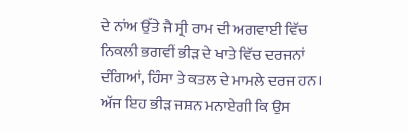ਦੇ ਨਾਂਅ ਉੱਤੇ ਜੈ ਸ੍ਰੀ ਰਾਮ ਦੀ ਅਗਵਾਈ ਵਿੱਚ ਨਿਕਲੀ ਭਗਵੀਂ ਭੀੜ ਦੇ ਖਾਤੇ ਵਿੱਚ ਦਰਜਨਾਂ ਦੰਗਿਆਂ, ਹਿੰਸਾ ਤੇ ਕਤਲ ਦੇ ਮਾਮਲੇ ਦਰਜ ਹਨ। ਅੱਜ ਇਹ ਭੀੜ ਜਸ਼ਨ ਮਨਾਏਗੀ ਕਿ ਉਸ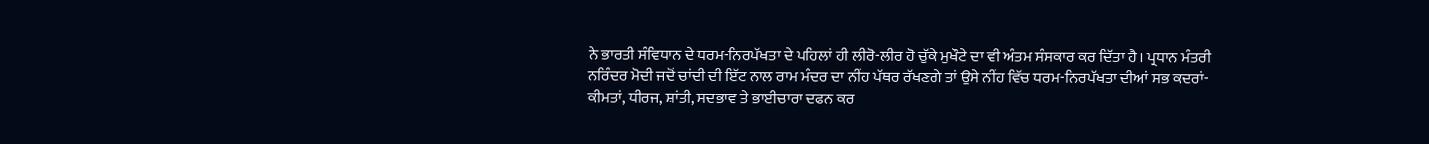ਨੇ ਭਾਰਤੀ ਸੰਵਿਧਾਨ ਦੇ ਧਰਮ-ਨਿਰਪੱਖਤਾ ਦੇ ਪਹਿਲਾਂ ਹੀ ਲੀਰੋ-ਲੀਰ ਹੋ ਚੁੱਕੇ ਮੁਖੌਟੇ ਦਾ ਵੀ ਅੰਤਮ ਸੰਸਕਾਰ ਕਰ ਦਿੱਤਾ ਹੈ। ਪ੍ਰਧਾਨ ਮੰਤਰੀ ਨਰਿੰਦਰ ਮੋਦੀ ਜਦੋਂ ਚਾਂਦੀ ਦੀ ਇੱਟ ਨਾਲ ਰਾਮ ਮੰਦਰ ਦਾ ਨੀਂਹ ਪੱਥਰ ਰੱਖਣਗੇ ਤਾਂ ਉਸੇ ਨੀਂਹ ਵਿੱਚ ਧਰਮ-ਨਿਰਪੱਖਤਾ ਦੀਆਂ ਸਭ ਕਦਰਾਂ-ਕੀਮਤਾਂ, ਧੀਰਜ, ਸ਼ਾਂਤੀ, ਸਦਭਾਵ ਤੇ ਭਾਈਚਾਰਾ ਦਫਨ ਕਰ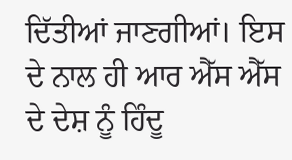ਦਿੱਤੀਆਂ ਜਾਣਗੀਆਂ। ਇਸ ਦੇ ਨਾਲ ਹੀ ਆਰ ਐੱਸ ਐੱਸ ਦੇ ਦੇਸ਼ ਨੂੰ ਹਿੰਦੂ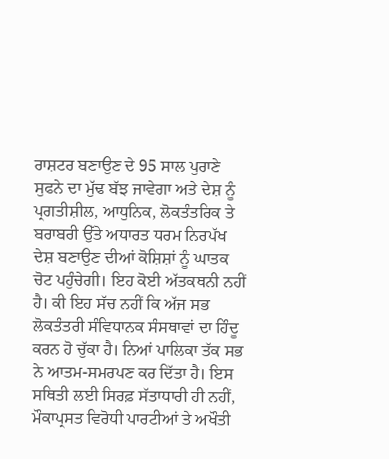ਰਾਸ਼ਟਰ ਬਣਾਉਣ ਦੇ 95 ਸਾਲ ਪੁਰਾਣੇ ਸੁਫਨੇ ਦਾ ਮੁੱਢ ਬੱਝ ਜਾਵੇਗਾ ਅਤੇ ਦੇਸ਼ ਨੂੰ ਪ੍ਰਗਤੀਸ਼ੀਲ, ਆਧੁਨਿਕ, ਲੋਕਤੰਤਰਿਕ ਤੇ ਬਰਾਬਰੀ ਉੱਤੇ ਅਧਾਰਤ ਧਰਮ ਨਿਰਪੱਖ ਦੇਸ਼ ਬਣਾਉਣ ਦੀਆਂ ਕੋਸ਼ਿਸ਼ਾਂ ਨੂੰ ਘਾਤਕ ਚੋਟ ਪਹੁੰਚੇਗੀ। ਇਹ ਕੋਈ ਅੱਤਕਥਨੀ ਨਹੀਂ ਹੈ। ਕੀ ਇਹ ਸੱਚ ਨਹੀਂ ਕਿ ਅੱਜ ਸਭ ਲੋਕਤੰਤਰੀ ਸੰਵਿਧਾਨਕ ਸੰਸਥਾਵਾਂ ਦਾ ਹਿੰਦੂ ਕਰਨ ਹੋ ਚੁੱਕਾ ਹੈ। ਨਿਆਂ ਪਾਲਿਕਾ ਤੱਕ ਸਭ ਨੇ ਆਤਮ-ਸਮਰਪਣ ਕਰ ਦਿੱਤਾ ਹੈ। ਇਸ ਸਥਿਤੀ ਲਈ ਸਿਰਫ਼ ਸੱਤਾਧਾਰੀ ਹੀ ਨਹੀਂ, ਮੌਕਾਪ੍ਰਸਤ ਵਿਰੋਧੀ ਪਾਰਟੀਆਂ ਤੇ ਅਖੌਤੀ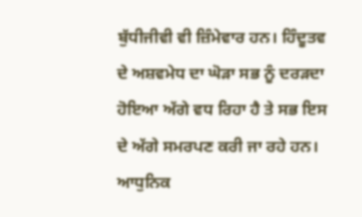ਬੁੱਧੀਜੀਵੀ ਵੀ ਜ਼ਿੰਮੇਵਾਰ ਹਨ। ਹਿੰਦੂਤਵ ਦੇ ਅਸ਼ਵਮੇਧ ਦਾ ਘੋੜਾ ਸਭ ਨੂੰ ਦਰੜਦਾ ਹੋਇਆ ਅੱਗੇ ਵਧ ਰਿਹਾ ਹੈ ਤੇ ਸਭ ਇਸ ਦੇ ਅੱਗੇ ਸਮਰਪਣ ਕਰੀ ਜਾ ਰਹੇ ਹਨ। ਆਧੁਨਿਕ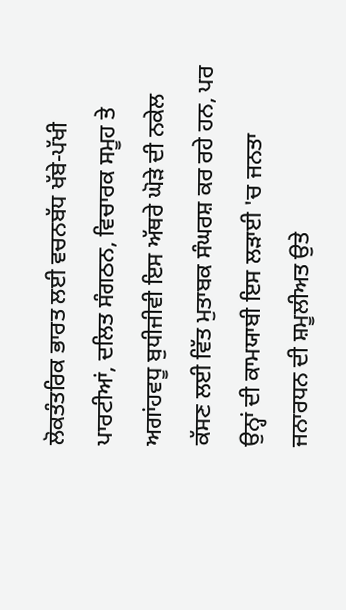ਲੋਕਤੰਤਰਿਕ ਭਾਰਤ ਲਈ ਵਚਨਬੱਧ ਖੱਬੇ-ਪੱਖੀ ਪਾਰਟੀਆਂ, ਦਲਿਤ ਸੰਗਠਨ, ਵਿਚਾਰਕ ਸਮੂਹ ਤੇ ਅਗਾਂਹਵਧੂ ਬੁਧੀਜੀਵੀ ਇਸ ਅੱਥਰੇ ਘੋੜੇ ਦੀ ਨਕੇਲ ਕੱਸਣ ਲਈ ਵਿੱਤ ਮੁਤਾਬਕ ਸੰਘਰਸ਼ ਕਰ ਰਹੇ ਹਨ, ਪਰ ਉਨ੍ਹਾਂ ਦੀ ਕਾਮਯਾਬੀ ਇਸ ਲੜਾਈ 'ਚ ਜਨਤਾ ਜਨਾਰਧਨ ਦੀ ਸ਼ਮੂਲੀਅਤ ਉਤੇ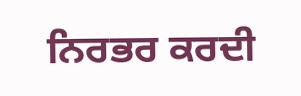ਨਿਰਭਰ ਕਰਦੀ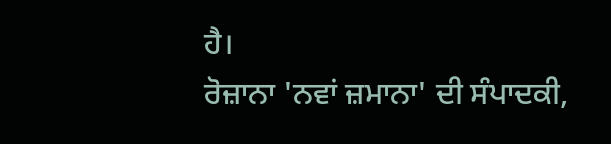ਹੈ।
ਰੋਜ਼ਾਨਾ 'ਨਵਾਂ ਜ਼ਮਾਨਾ' ਦੀ ਸੰਪਾਦਕੀ,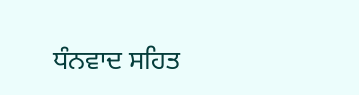ਧੰਨਵਾਦ ਸਹਿਤ